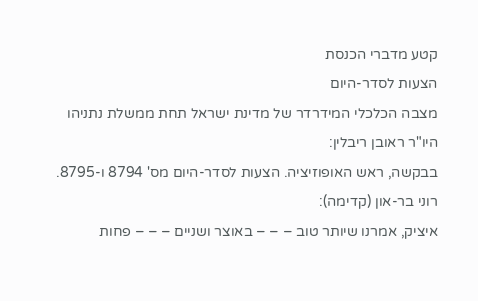קטע מדברי הכנסת
הצעות לסדר-היום
מצבה הכלכלי המידרדר של מדינת ישראל תחת ממשלת נתניהו
היו"ר ראובן ריבלין:
בבקשה, ראש האופוזיציה. הצעות לסדר-היום מס' 8794 ו-8795.
רוני בר-און (קדימה):
איציק, אמרנו שיותר טוב – – – באוצר ושניים – – – פחות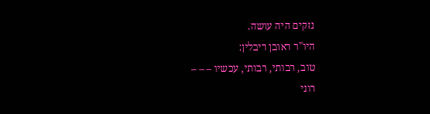נזקים היה עושה.
היו"ר ראובן ריבלין:
טוב, רבותי, רבותי, עכשיו – – –
רוני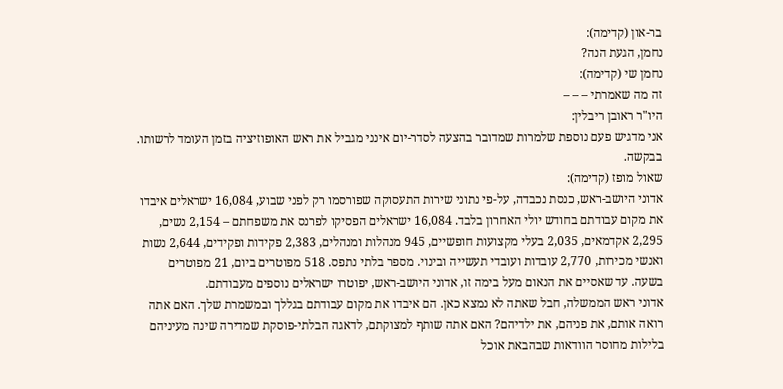בר-און (קדימה):
נחמן, הגעת הנה?
נחמן שי (קדימה):
זה מה שאמרתי – – –
היו"ר ראובן ריבלין:
אני מדגיש פעם נוספת שלמרות שמדובר בהצעה לסדר-יום אינני מגביל את ראש האופוזיציה בזמן העומד לרשותו. בבקשה.
שאול מופז (קדימה):
אדוני היושב-ראש, כנסת נכבדה, על-פי נתוני שירות התעסוקה שפורסמו רק לפני שבוע, 16,084 ישראלים איבדו את מקום עבודתם בחודש יולי האחרון בלבד. 16,084 ישראלים הפסיקו לפרנס את משפחתם – 2,154 נשים, 2,295 אקדמאים, 2,035 בעלי מקצועות חופשיים, 945 מנהלות ומנהלים, 2,383 פקידות ופקידים, 2,644 נשות ואנשי מכירות, 2,770 עובדות ועובדי תעשייה ובינוי. מספר בלתי נתפס. 518 מפוטרים ביום, 21 מפוטרים בשעה. עד שאסיים את הנאום מעל בימה זו, אדוני היושב-ראש, יפוטרו ישראלים נוספים מעבודתם.
אדוני ראש הממשלה, חבל שאתה לא נמצא כאן. הם איבדו את מקום עבודתם בגללך ובמשמרת שלך. האם אתה רואה אותם, את פניהם, את ילדיהם? האם אתה שותף למצוקתם, לדאגה הבלתי-פוסקת שמדירה שינה מעיניהם בלילות מחוסר הוודאות שבהבאת אוכל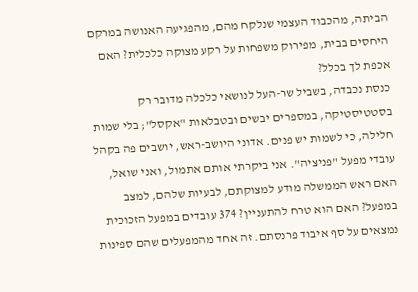הביתה, מהכבוד העצמי שנלקח מהם, מהפגיעה האנושה במרקם היחסים בבית, מפירוק משפחות על רקע מצוקה כלכלית? האם אכפת לך בכלל?
כנסת נכבדה, בשביל שר-העל לנושאי כלכלה מדובר רק בסטטיסטיקה, במספרים יבשים ובטבלאות "אקסל"; בלי שמות חלילה, כי לשמות יש פנים. אדוני היושב-ראש, יושבים פה בקהל עובדי מפעל "פניציה". אני ביקרתי אותם אתמול, ואני שואל, האם ראש הממשלה מודע למצוקתם, לבעיות שלהם, למצב במפעל? האם הוא טרח להתעניין? 374 עובדים במפעל הזכוכית נמצאים על סף איבוד פרנסתם. זה אחד מהמפעלים שהם ספינות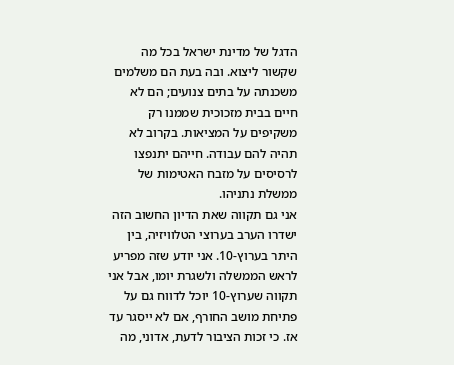הדגל של מדינת ישראל בכל מה שקשור ליצוא. ובה בעת הם משלמים משכנתה על בתים צנועים; הם לא חיים בבית מזכוכית שממנו רק משקיפים על המציאות. בקרוב לא תהיה להם עבודה. חייהם יתנפצו לרסיסים על מזבח האטימות של ממשלת נתניהו.
אני גם תקווה שאת הדיון החשוב הזה ישדרו הערב בערוצי הטלוויזיה, בין היתר בערוץ-10. אני יודע שזה מפריע לראש הממשלה ולשגרת יומו, אבל אני תקווה שערוץ-10 יוכל לדווח גם על פתיחת מושב החורף, אם לא ייסגר עד אז. כי זכות הציבור לדעת, אדוני, מה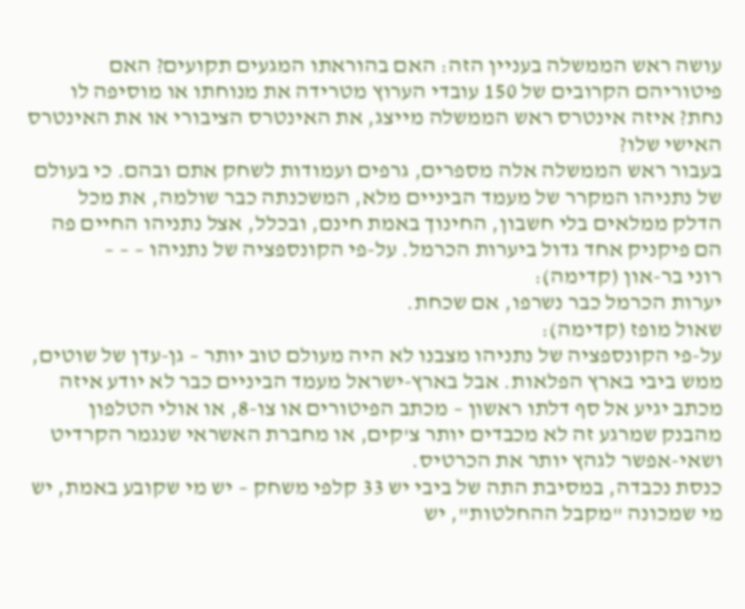עושה ראש הממשלה בעניין הזה: האם בהוראתו המגעים תקועים? האם פיטוריהם הקרובים של 150 עובדי הערוץ מטרידה את מנוחתו או מוסיפה לו נחת? איזה אינטרס ראש הממשלה מייצג, את האינטרס הציבורי או את האינטרס האישי שלו?
בעבור ראש הממשלה אלה מספרים, גרפים ועמודות לשחק אתם ובהם. כי בעולם של נתניהו המקרר של מעמד הביניים מלא, המשכנתה כבר שולמה, את מכל הדלק ממלאים בלי חשבון, החינוך באמת חינם, ובכלל, אצל נתניהו החיים פה הם פיקניק אחד גדול ביערות הכרמל. על-פי הקונספציה של נתניהו – – –
רוני בר-און (קדימה):
יערות הכרמל כבר נשרפו, אם שכחת.
שאול מופז (קדימה):
על-פי הקונספציה של נתניהו מצבנו לא היה מעולם טוב יותר – גן-עדן של שוטים, ממש ביבי בארץ הפלאות. אבל בארץ-ישראל מעמד הביניים כבר לא יודע איזה מכתב יגיע אל סף דלתו ראשון – מכתב הפיטורים או צו-8, או אולי הטלפון מהבנק שמרגע זה לא מכבדים יותר צ'קים, או מחברת האשראי שנגמר הקרדיט ושאי-אפשר לגהץ יותר את הכרטיס.
כנסת נכבדה, במסיבת התה של ביבי יש 33 קלפי משחק – יש מי שקובע באמת, יש מי שמכונה "מקבל ההחלטות", יש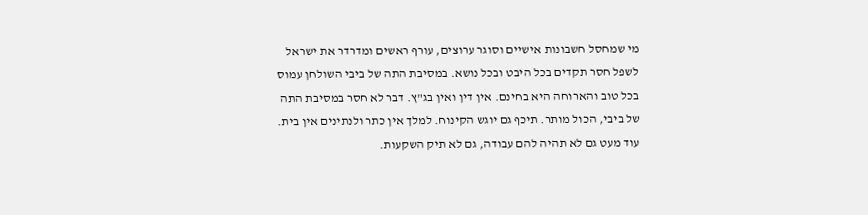מי שמחסל חשבונות אישיים וסוגר ערוצים, עורף ראשים ומדרדר את ישראל לשפל חסר תקדים בכל היבט ובכל נושא. במסיבת התה של ביבי השולחן עמוס בכל טוב והארוחה היא בחינם. אין דין ואין בג"ץ. דבר לא חסר במסיבת התה של ביבי, הכול מותר. תיכף גם יוגש הקינוח. למלך אין כתר ולנתינים אין בית. עוד מעט גם לא תהיה להם עבודה, גם לא תיק השקעות.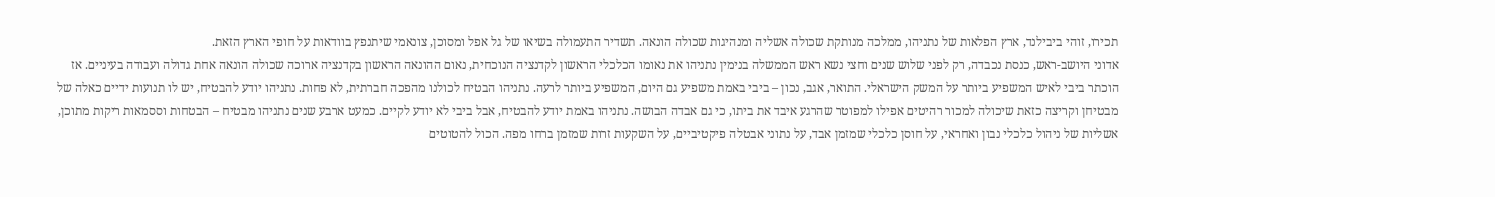תכירו, זוהי ביבילנד, ארץ הפלאות של נתניהו, ממלכה מנותקת שכולה אשליה ומנהיגות שכולה הונאה. תשדיר התעמולה בשיאו של גל אפל ומסוכן, צונאמי שיתנפץ בוודאות על חופי הארץ הזאת.
אדוני היושב-ראש, כנסת נכבדה, רק לפני שלוש שנים וחצי נשא ראש הממשלה בנימין נתניהו את נאומו הכלכלי הראשון לקדנציה הנוכחית, נאום ההונאה הראשון בקדנציה ארוכה שכולה הונאה אחת גדולה ועבודה בעיניים. אז הוכתר ביבי לאיש המשפיע ביותר על המשק הישראלי. התואר, אגב, נכון – ביבי באמת משפיע גם היום, המשפיע ביותר לרעה. נתניהו הבטיח לכולנו מהפכה חברתית, לא פחות. נתניהו יודע להבטיח, יש לו תנועות ידיים כאלה של מבטיחן וקריצה כזאת שיכולה למכור רהיטים אפילו למפוטר שהרגע איבד את ביתו, כי גם אבדה הבושה. נתניהו באמת יודע להבטיח, אבל ביבי לא יודע לקיים. כמעט ארבע שנים נתניהו מבטיח – הבטחות וססמאות ריקות מתוכן, אשליות של ניהול כלכלי נבון ואחראי, על חוסן כלכלי שמזמן אבד, על נתוני אבטלה פיקטיביים, על השקעות זרות שמזמן ברחו מפה. הכול להטוטים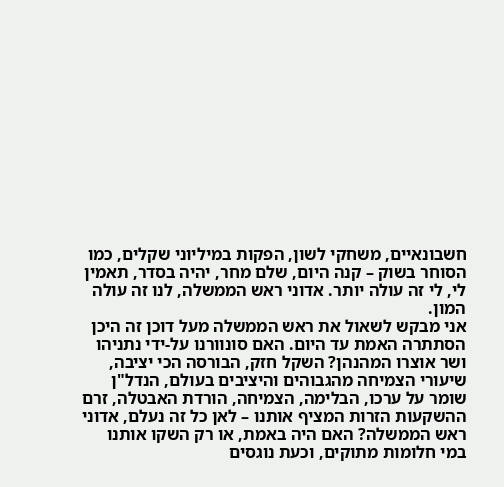חשבונאיים, משחקי לשון, הפקות במיליוני שקלים, כמו הסוחר בשוק – קנה היום, שלם מחר, יהיה בסדר, תאמין לי, לי זה עולה יותר. אדוני ראש הממשלה, לנו זה עולה המון.
אני מבקש לשאול את ראש הממשלה מעל דוכן זה היכן הסתתרה האמת עד היום. האם סונוורנו על-ידי נתניהו ושר אוצרו המהנהן? השקל חזק, הבורסה הכי יציבה, שיעורי הצמיחה מהגבוהים והיציבים בעולם, הנדל"ן שומר על ערכו, הבלימה, הצמיחה, הורדת האבטלה, זרם ההשקעות הזרות המציף אותנו – לאן כל זה נעלם, אדוני ראש הממשלה? האם היה באמת, או רק השקו אותנו במי חלומות מתוקים, וכעת נוגסים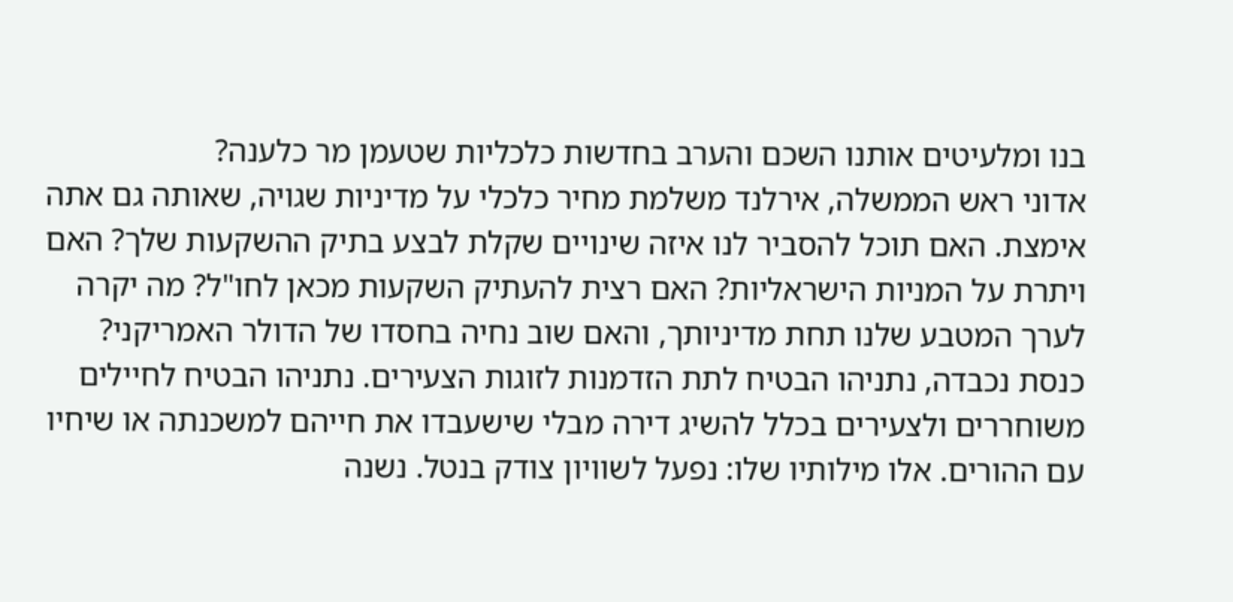בנו ומלעיטים אותנו השכם והערב בחדשות כלכליות שטעמן מר כלענה?
אדוני ראש הממשלה, אירלנד משלמת מחיר כלכלי על מדיניות שגויה, שאותה גם אתה אימצת. האם תוכל להסביר לנו איזה שינויים שקלת לבצע בתיק ההשקעות שלך? האם ויתרת על המניות הישראליות? האם רצית להעתיק השקעות מכאן לחו"ל? מה יקרה לערך המטבע שלנו תחת מדיניותך, והאם שוב נחיה בחסדו של הדולר האמריקני?
כנסת נכבדה, נתניהו הבטיח לתת הזדמנות לזוגות הצעירים. נתניהו הבטיח לחיילים משוחררים ולצעירים בכלל להשיג דירה מבלי שישעבדו את חייהם למשכנתה או שיחיו עם ההורים. אלו מילותיו שלו: נפעל לשוויון צודק בנטל. נשנה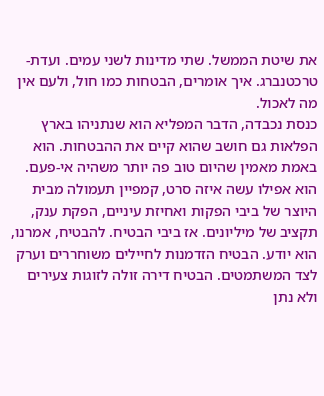את שיטת הממשל. שתי מדינות לשני עמים. ועדת-טרכטנברג. איך אומרים, הבטחות כמו חול, ולעם אין מה לאכול.
כנסת נכבדה, הדבר המפליא הוא שנתניהו בארץ הפלאות גם חושב שהוא קיים את ההבטחות. הוא באמת מאמין שהיום טוב פה יותר משהיה אי-פעם. הוא אפילו עשה איזה סרט, קמפיין תעמולה מבית היוצר של ביבי הפקות ואחיזת עיניים, הפקת ענק, תקציב של מיליונים. אז ביבי הבטיח. להבטיח, אמרנו, הוא יודע. הבטיח הזדמנות לחיילים משוחררים וערק לצד המשתמטים. הבטיח דירה זולה לזוגות צעירים ולא נתן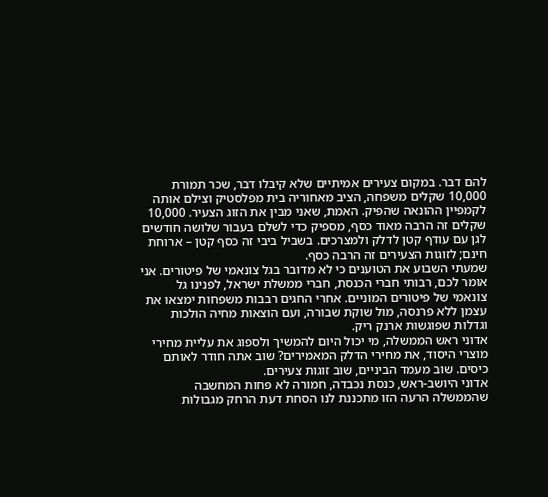להם דבר. במקום צעירים אמיתיים שלא קיבלו דבר, שכר תמורת 10,000 שקלים משפחה, הציב מאחוריה בית מפלסטיק וצילם אותה לקמפיין ההונאה שהפיק. האמת, שאני מבין את הזוג הצעיר. 10,000 שקלים זה הרבה מאוד כסף, מספיק כדי לשלם בעבור שלושה חודשים לגן עם עודף קטן לדלק ולמצרכים. בשביל ביבי זה כסף קטן – ארוחת חינם; לזוגות הצעירים זה הרבה כסף.
שמעתי השבוע את הטוענים כי לא מדובר בגל צונאמי של פיטורים. אני אומר לכם, רבותי חברי הכנסת, חברי ממשלת ישראל, לפנינו גל צונאמי של פיטורים המוניים. אחרי החגים רבבות משפחות ימצאו את עצמן ללא פרנסה, מול שוקת שבורה, ועם הוצאות מחיה הולכות וגדלות שפוגשות ארנק ריק.
אדוני ראש הממשלה, מי יכול היום להמשיך ולספוג את עליית מחירי מוצרי היסוד, את מחירי הדלק המאמירים? שוב אתה חודר לאותם כיסים. שוב מעמד הביניים, שוב זוגות צעירים.
אדוני היושב-ראש, כנסת נכבדה, חמורה לא פחות המחשבה שהממשלה הרעה הזו מתכננת לנו הסחת דעת הרחק מגבולות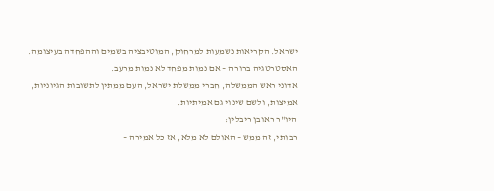ישראל. הקריאות נשמעות למרחוק, המוטיבציה בשמים וההפחדה בעיצומה. האסטרטגיה ברורה – אם נמות מפחד לא נמות מרעב.
אדוני ראש הממשלה, חברי ממשלת ישראל, העם ממתין לתשובות הגיוניות, אמיצות, ולשם שינוי גם אמיתיות.
היו"ר ראובן ריבלין:
רבותי, זה ממש – האולם לא מלא, אז כל אמירה –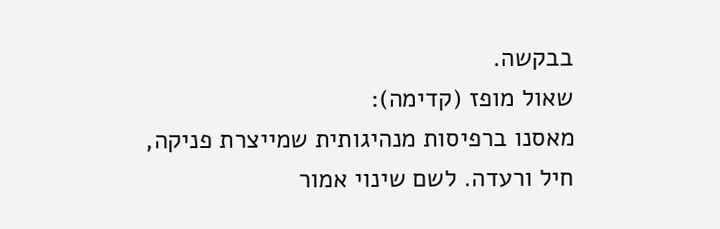בבקשה.
שאול מופז (קדימה):
מאסנו ברפיסות מנהיגותית שמייצרת פניקה, חיל ורעדה. לשם שינוי אמור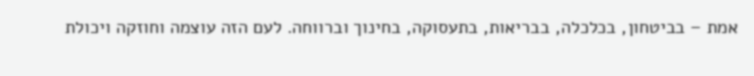אמת – בביטחון, בכלכלה, בבריאות, בתעסוקה, בחינוך וברווחה. לעם הזה עוצמה וחוזקה ויכולת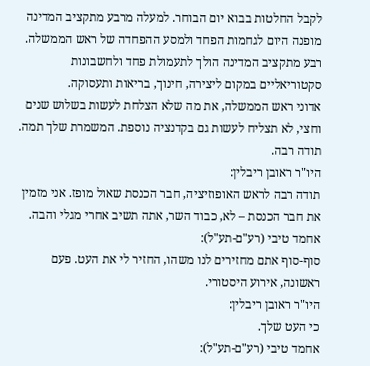לקבל החלטות בבוא יום הבוחר. למעלה מרבע מתקציב המדינה מופנה היום לגחמות הפחד ולמסע ההפחדה של ראש הממשלה. רבע מתקציב המדינה הולך לתעמולת פחד ולחשבונות סקטוריאליים במקום ליצירה, חינוך, בריאות ותעסוקה.
אדוני ראש הממשלה, את מה שלא הצלחת לעשות בשלוש שנים וחצי, לא תצליח לעשות גם בקדנציה נוספת. המשמרת שלך תמה. תודה רבה.
היו"ר ראובן ריבלין:
תודה רבה לראש האופוזיציה, חבר הכנסת שאול מופז. אני מזמין את חבר הכנסת – לא, כבוד השר, אתה תשיב אחרי מגלי והבה.
אחמד טיבי (רע"ם-תע"ל):
סוף-סוף אתם מחזירים לנו משהו, החזיר לי את העט. פעם ראשונה, אירוע היסטורי.
היו"ר ראובן ריבלין:
כי העט שלך.
אחמד טיבי (רע"ם-תע"ל):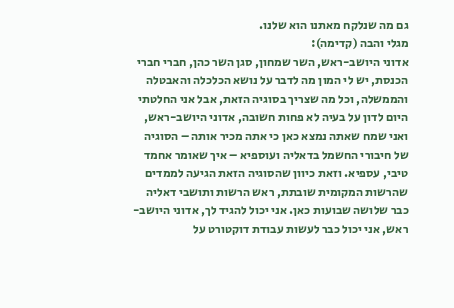גם מה שנלקח מאתנו הוא שלנו.
מגלי והבה (קדימה):
אדוני היושב-ראש, השר שמחון, סגן השר כהן, חברי חברי הכנסת, יש לי המון מה לדבר על נושא הכלכלה והאבטלה והממשלה, וכל מה שצריך בסוגיה הזאת, אבל אני החלטתי היום לדון על בעיה לא פחות חשובה, אדוני היושב-ראש, ואני שמח שאתה נמצא כאן כי אתה מכיר אותה – הסוגיה של חיבורי החשמל בדאליה ועוספיא – איך שאומר אחמד טיבי, עספיא. וזאת כיוון שהסוגיה הזאת הגיעה לממדים שהרשות המקומית שובתת, ראש הרשות ותושבי דאליה כבר שלושה שבועות כאן. אני יכול להגיד לך, אדוני היושב-ראש, אני יכול כבר לעשות עבודת דוקטורט על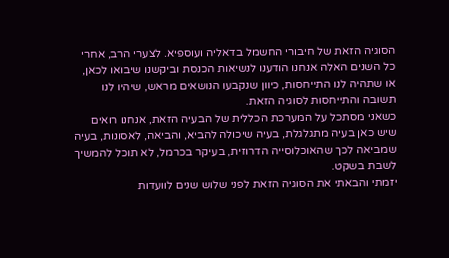הסוגיה הזאת של חיבורי החשמל בדאליה ועוספיא. לצערי הרב, אחרי כל השנים האלה אנחנו הודענו לנשיאות הכנסת וביקשנו שיבואו לכאן, או שתהיה לנו התייחסות, כיוון שנקבעו הנושאים מראש, שיהיו לנו תשובה והתייחסות לסוגיה הזאת.
כשאני מסתכל על המערכת הכללית של הבעיה הזאת, אנחנו רואים שיש כאן בעיה מתגלגלת, בעיה שיכולה להביא, והביאה, לאסונות, בעיה שמביאה לכך שהאוכלוסייה הדרוזית, בעיקר בכרמל, לא תוכל להמשיך לשבת בשקט.
יזמתי והבאתי את הסוגיה הזאת לפני שלוש שנים לוועדות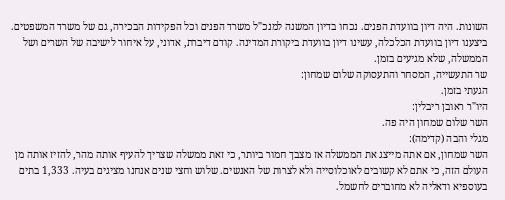השונות. היה דיון בוועדת הפנים. נכחו בדיון המשנה למנכ"ל משרד הפנים וכל הפקידות הבכירה, גם של משרד המשפטים. ביצענו דיון בוועדת הכלכלה, עשינו דיון בוועדת ביקורת המדינה. קודם דיברת, אדוני, על איחור לישיבה של השרים ושל הממשלה, שלא מגיעים בזמן.
שר התעשייה, המסחר והתעסוקה שלום שמחון:
הגעתי בזמן.
היו"ר ראובן ריבלין:
השר שלום שמחון היה פה.
מגלי והבה (קדימה):
השר שמחון, אם אתה מייצג את הממשלה אז מצבך חמור ביותר, כי זאת ממשלה שצריך להעיף אותה מהר, להזיז אותה מן העולם הזה, כי אתם לא קשובים לאוכלוסייה ולא לצרות של האנשים. שלוש וחצי שנים אנחנו מציגים בעיה. 1,333 בתים בעוספיא ודאליה לא מחוברים לחשמל.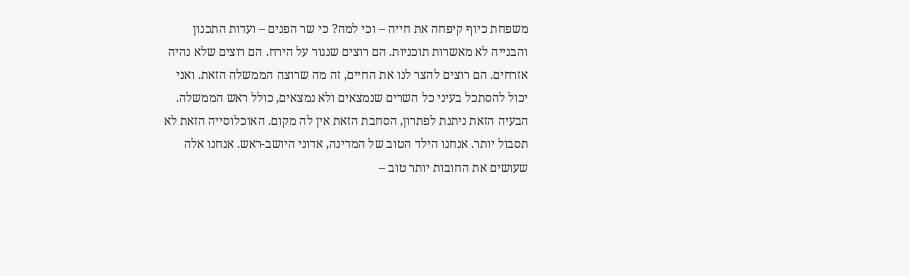משפחת כיוף קיפחה את חייה – וכי למה? כי שר הפנים – ועדות התכנון והבנייה לא מאשרות תוכניות. הם רוצים שנגור על הירח. הם רוצים שלא נהיה אזרחים. הם רוצים להצר לנו את החיים, זה מה שרוצה הממשלה הזאת. ואני יכול להסתכל בעיני כל השרים שנמצאים ולא נמצאים, כולל ראש הממשלה. הבעיה הזאת ניתנת לפתרון, הסחבת הזאת אין לה מקום. האוכלוסייה הזאת לא תסבול יותר. אנחנו הילד הטוב של המדינה, אדוני היושב-ראש. אנחנו אלה שעושים את החובות יותר טוב –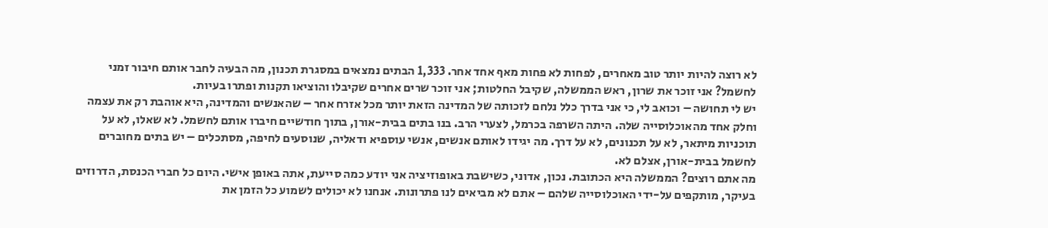לא רוצה להיות יותר טוב מאחרים, לפחות לא פחות מאף אחד אחר. 1,333 הבתים נמצאים במסגרת תכנון, מה הבעיה לחבר אותם חיבור זמני לחשמל? אני זוכר את שרון, ראש הממשלה, שקיבל החלטות; אני זוכר שרים אחרים שקיבלו והוציאו תקנות ופתרו בעיות.
יש לי תחושה – וכואב לי, כי אני בדרך כלל נלחם לזכותה של המדינה הזאת יותר מכל אזרח אחר – שהאנשים והמדינה, היא אוהבת רק את עצמה וחלק אחד מהאוכלוסייה שלה. היתה השרפה בכרמל, לצערי הרב. בנו בתים בבית-אורן, בתוך חודשיים חיברו אותם לחשמל. לא שאלו, לא על תוכניות מיתאר, לא על תכנונים, לא על דרך. מה יגידו לאותם אנשים, אנשי עוספיא ודאליה, שנוסעים לחיפה, מסתכלים – יש בתים מחוברים לחשמל בבית-אורן, אצלם לא.
מה אתם רוצים? הממשלה היא הכתובת. נכון, אדוני, כשישבת באופוזיציה אני יודע כמה סייעת, אתה באופן אישי. היום כל חברי הכנסת, הדרוזים בעיקר, מותקפים על-ידי האוכלוסייה שלהם – אתם לא מביאים לנו פתרונות. אנחנו לא יכולים לשמוע כל הזמן את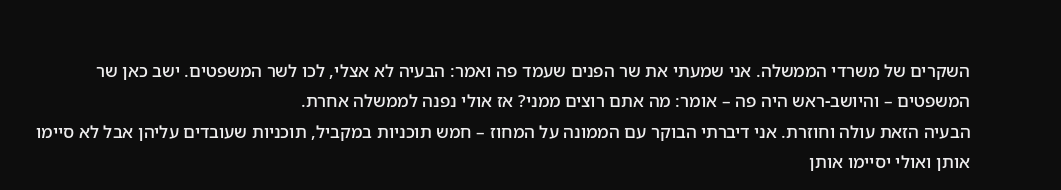השקרים של משרדי הממשלה. אני שמעתי את שר הפנים שעמד פה ואמר: הבעיה לא אצלי, לכו לשר המשפטים. ישב כאן שר המשפטים – והיושב-ראש היה פה – אומר: מה אתם רוצים ממני? אז אולי נפנה לממשלה אחרת.
הבעיה הזאת עולה וחוזרת. אני דיברתי הבוקר עם הממונה על המחוז – חמש תוכניות במקביל, תוכניות שעובדים עליהן אבל לא סיימו אותן ואולי יסיימו אותן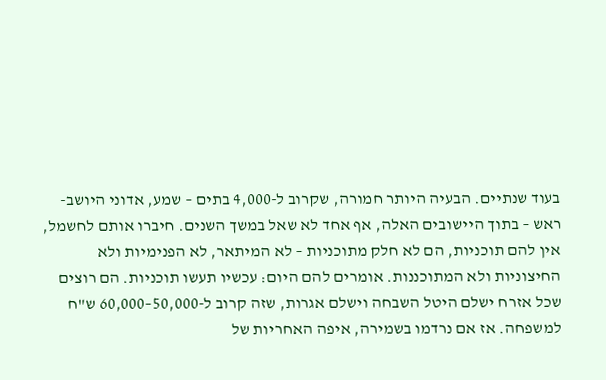בעוד שנתיים. הבעיה היותר חמורה, שקרוב ל-4,000 בתים – שמע, אדוני היושב-ראש – בתוך היישובים האלה, אף אחד לא שאל במשך השנים. חיברו אותם לחשמל, אין להם תוכניות, הם לא חלק מתוכניות – לא המיתאר, לא הפנימיות ולא החיצוניות ולא המתוכננות. אומרים להם היום: עכשיו תעשו תוכניות. הם רוצים שכל אזרח ישלם היטל השבחה וישלם אגרות, שזה קרוב ל-50,000–60,000 ש"ח למשפחה. אז אם נרדמו בשמירה, איפה האחריות של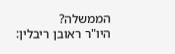הממשלה?
היו"ר ראובן ריבלין: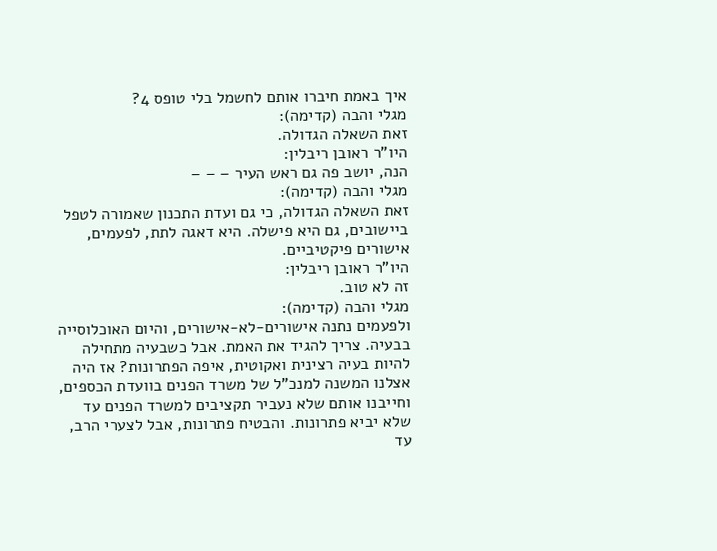איך באמת חיברו אותם לחשמל בלי טופס 4?
מגלי והבה (קדימה):
זאת השאלה הגדולה.
היו"ר ראובן ריבלין:
הנה, יושב פה גם ראש העיר – – –
מגלי והבה (קדימה):
זאת השאלה הגדולה, כי גם ועדת התכנון שאמורה לטפל ביישובים, גם היא פישלה. היא דאגה לתת, לפעמים, אישורים פיקטיביים.
היו"ר ראובן ריבלין:
זה לא טוב.
מגלי והבה (קדימה):
ולפעמים נתנה אישורים-לא-אישורים, והיום האוכלוסייה בבעיה. צריך להגיד את האמת. אבל כשבעיה מתחילה להיות בעיה רצינית ואקוטית, איפה הפתרונות? אז היה אצלנו המשנה למנכ"ל של משרד הפנים בוועדת הכספים, וחייבנו אותם שלא נעביר תקציבים למשרד הפנים עד שלא יביא פתרונות. והבטיח פתרונות, אבל לצערי הרב, עד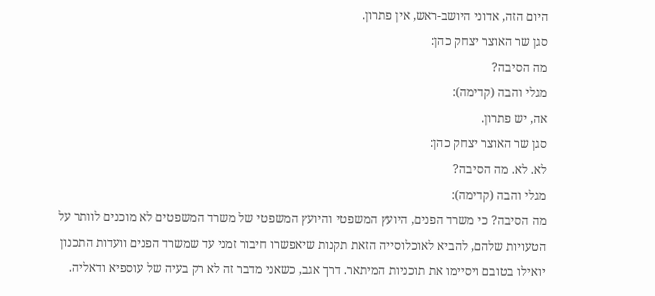היום הזה, אדוני היושב-ראש, אין פתרון.
סגן שר האוצר יצחק כהן:
מה הסיבה?
מגלי והבה (קדימה):
אה, יש פתרון.
סגן שר האוצר יצחק כהן:
לא. לא. מה הסיבה?
מגלי והבה (קדימה):
מה הסיבה? כי משרד הפנים, היועץ המשפטי והיועץ המשפטי של משרד המשפטים לא מוכנים לוותר על הטעויות שלהם, להביא לאוכלוסייה הזאת תקנות שיאפשרו חיבור זמני עד שמשרד הפנים וועדות התכנון יואילו בטובם ויסיימו את תוכניות המיתאר. דרך אגב, כשאני מדבר זה לא רק בעיה של עוספיא ודאליה.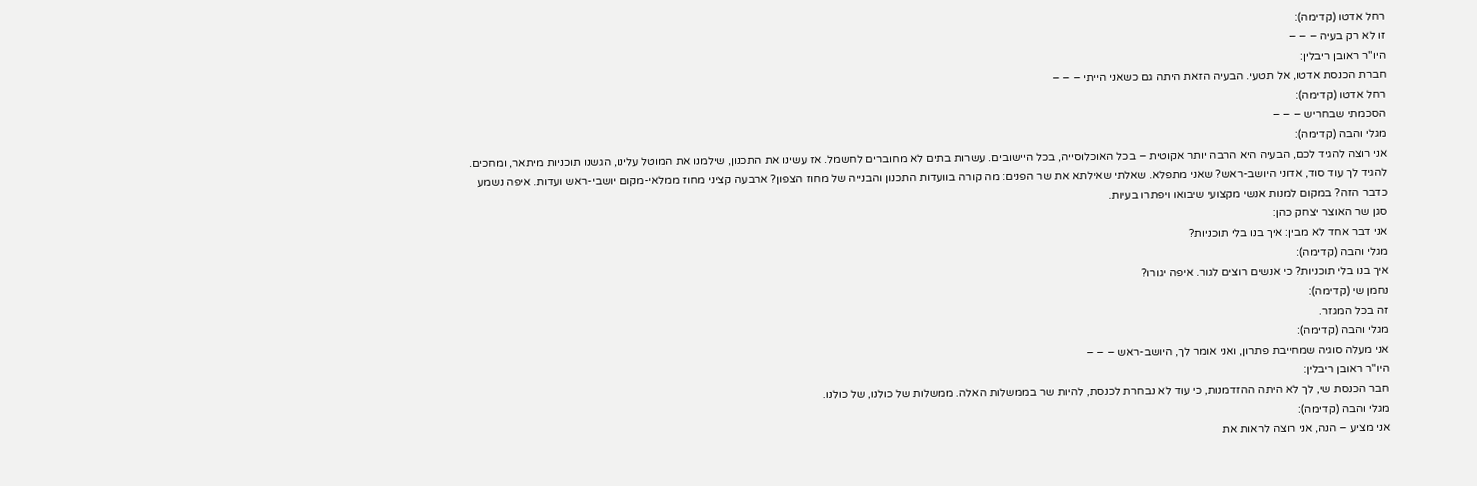רחל אדטו (קדימה):
זו לא רק בעיה – – –
היו"ר ראובן ריבלין:
חברת הכנסת אדטו, אל תטעי. הבעיה הזאת היתה גם כשאני הייתי – – –
רחל אדטו (קדימה):
הסכמתי שבחריש – – –
מגלי והבה (קדימה):
אני רוצה להגיד לכם, הבעיה היא הרבה יותר אקוטית – בכל האוכלוסייה, בכל היישובים. עשרות בתים לא מחוברים לחשמל. אז עשינו את התכנון, שילמנו את המוטל עלינו, הגשנו תוכניות מיתאר, ומחכים.
להגיד לך עוד סוד, אדוני היושב-ראש? שאני מתפלא. שאלתי שאילתא את שר הפנים: מה קורה בוועדות התכנון והבנייה של מחוז הצפון? ארבעה קציני מחוז ממלאי-מקום יושבי-ראש ועדות. איפה נשמע כדבר הזה? במקום למנות אנשי מקצועי שיבואו ויפתרו בעיות.
סגן שר האוצר יצחק כהן:
אני דבר אחד לא מבין: איך בנו בלי תוכניות?
מגלי והבה (קדימה):
איך בנו בלי תוכניות? כי אנשים רוצים לגור. איפה יגורו?
נחמן שי (קדימה):
זה בכל המגזר.
מגלי והבה (קדימה):
אני מעלה סוגיה שמחייבת פתרון, ואני אומר לך, היושב-ראש – – –
היו"ר ראובן ריבלין:
חבר הכנסת שי, לך לא היתה ההזדמנות, כי עוד לא נבחרת לכנסת, להיות שר בממשלות האלה. ממשלות של כולנו, של כולנו.
מגלי והבה (קדימה):
אני מציע – הנה, אני רוצה לראות את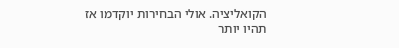הקואליציה. אולי הבחירות יוקדמו אז תהיו יותר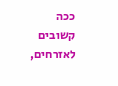ככה קשובים לאזרחים,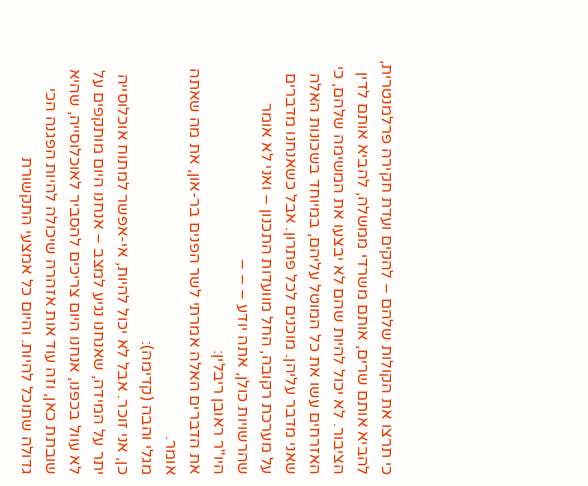כי תרצו את הקולות שלהם – להקים ועדת חקירה פרלמנטרית, להביא אותם שרים, אותם משרדי ממשלה, להביא אותם לדין הציבור. לא יכול להיות שהם לא יבצעו את המשימה שלהם, כי האזרחים עשו את כל המוטל עליהם, במיוחד בשכונות האלה שאני מדבר עליהן. מוכנים לכל פתרון. אבל כשאנחנו מדברים על מערכת רקובה, החל מוועדות התכנון – ואני לא אומר שהרשויות כולן, אתה יודע – – –
היו"ר ראובן ריבלין:
את הדברים האלה אמרתי לשר הפנים בר-און, את מה שאתה אומר.
מגלי והבה (קדימה):
כן, אני זוכר. אבל לא יכול להיות, אי-אפשר למתוח אוכלוסייה יתר על המידה, שאנחנו נגיע למצב – אנחנו היום מותקפים על לא עוול בכפנו, אנחנו היום צריכים להסביר לאוכלוסייה, שהיא שובתת כאן, וזה עוד אות אזהרה שיכולה להיות הפגנה הכי גדולה שתוכל להיות. והיום כל אמצעי התקשורת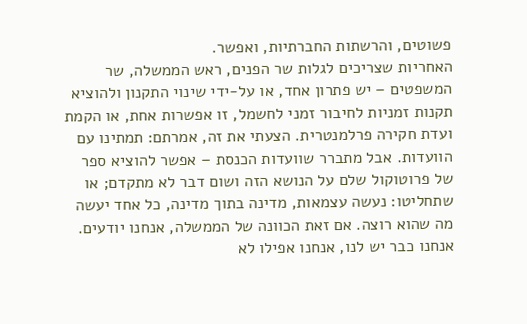פשוטים, והרשתות החברתיות, ואפשר.
האחריות שצריכים לגלות שר הפנים, ראש הממשלה, שר המשפטים – יש פתרון אחד, או על-ידי שינוי התקנון ולהוציא תקנות זמניות לחיבור זמני לחשמל, זו אפשרות אחת, או הקמת ועדת חקירה פרלמנטרית. הצעתי את זה, אמרתם: תמתינו עם הוועדות. אבל מתברר שוועדות הכנסת – אפשר להוציא ספר של פרוטוקול שלם על הנושא הזה ושום דבר לא מתקדם; או שתחליטו: נעשה עצמאות, מדינה בתוך מדינה, כל אחד יעשה מה שהוא רוצה. אם זאת הכוונה של הממשלה, אנחנו יודעים. אנחנו כבר יש לנו, אנחנו אפילו לא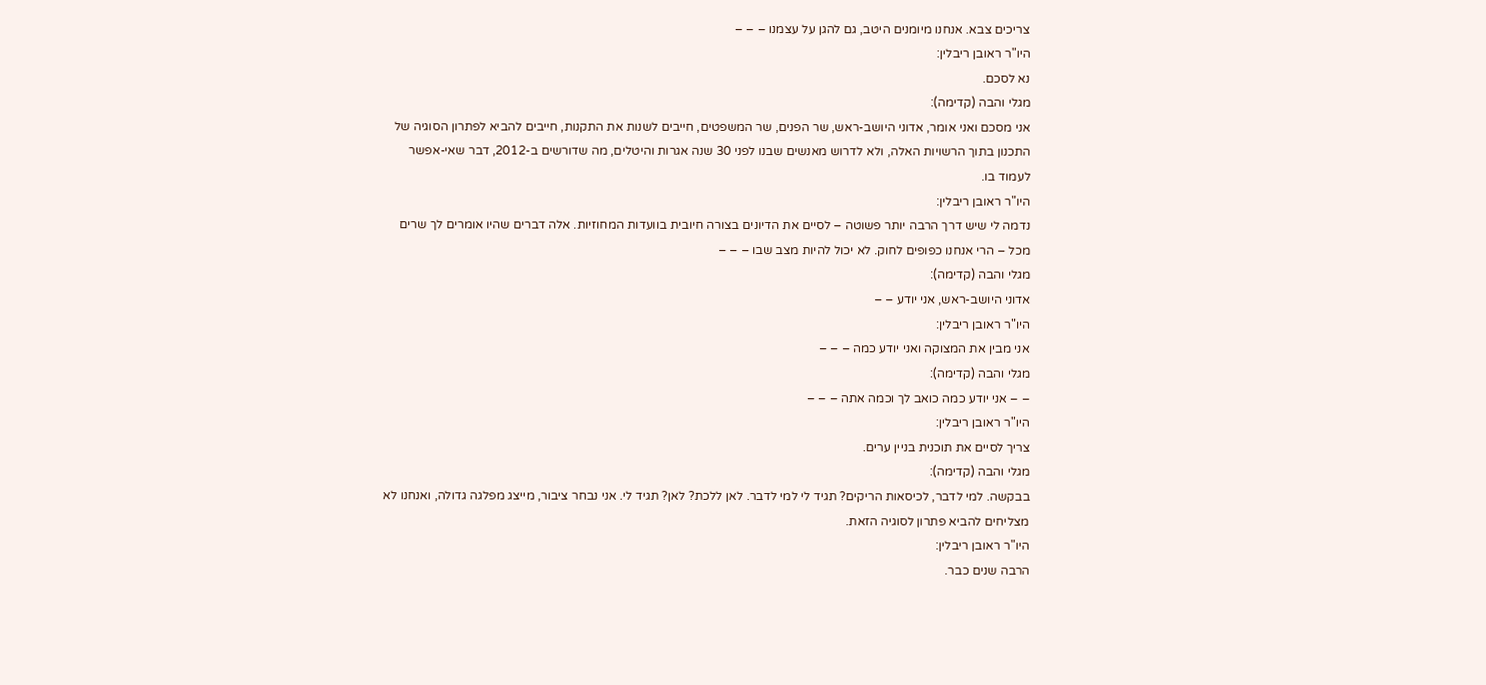צריכים צבא. אנחנו מיומנים היטב, גם להגן על עצמנו – – –
היו"ר ראובן ריבלין:
נא לסכם.
מגלי והבה (קדימה):
אני מסכם ואני אומר, אדוני היושב-ראש, שר הפנים, שר המשפטים, חייבים לשנות את התקנות, חייבים להביא לפתרון הסוגיה של התכנון בתוך הרשויות האלה, ולא לדרוש מאנשים שבנו לפני 30 שנה אגרות והיטלים, מה שדורשים ב-2012, דבר שאי-אפשר לעמוד בו.
היו"ר ראובן ריבלין:
נדמה לי שיש דרך הרבה יותר פשוטה – לסיים את הדיונים בצורה חיובית בוועדות המחוזיות. אלה דברים שהיו אומרים לך שרים מכל – הרי אנחנו כפופים לחוק. לא יכול להיות מצב שבו – – –
מגלי והבה (קדימה):
אדוני היושב-ראש, אני יודע – –
היו"ר ראובן ריבלין:
אני מבין את המצוקה ואני יודע כמה – – –
מגלי והבה (קדימה):
– – אני יודע כמה כואב לך וכמה אתה – – –
היו"ר ראובן ריבלין:
צריך לסיים את תוכנית בניין ערים.
מגלי והבה (קדימה):
בבקשה. למי לדבר, לכיסאות הריקים? תגיד לי למי לדבר. לאן ללכת? לאן? תגיד לי. אני נבחר ציבור, מייצג מפלגה גדולה, ואנחנו לא מצליחים להביא פתרון לסוגיה הזאת.
היו"ר ראובן ריבלין:
הרבה שנים כבר.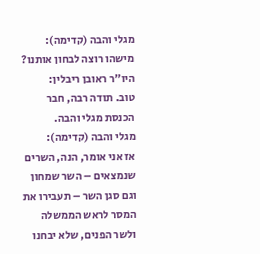מגלי והבה (קדימה):
מישהו רוצה לבחון אותנו?
היו"ר ראובן ריבלין:
טוב. תודה רבה, חבר הכנסת מגלי והבה.
מגלי והבה (קדימה):
אז אני אומר, הנה, השרים שנמצאים – השר שמחון וגם סגן השר – תעבירו את המסר לראש הממשלה ולשר הפנים, שלא יבחנו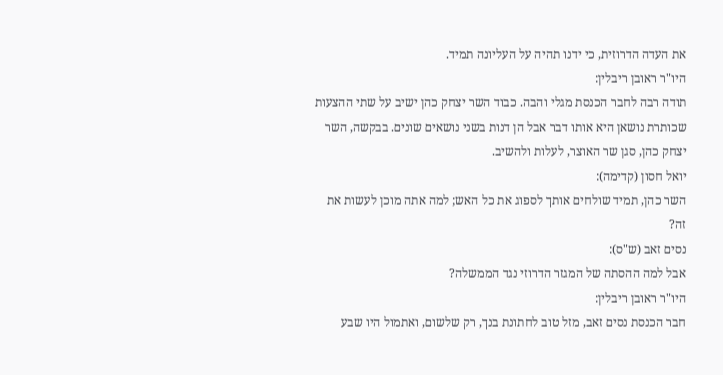את העדה הדרוזית, כי ידנו תהיה על העליונה תמיד.
היו"ר ראובן ריבלין:
תודה רבה לחבר הכנסת מגלי והבה. כבוד השר יצחק כהן ישיב על שתי ההצעות שכותרת נושאן היא אותו דבר אבל הן דנות בשני נושאים שונים. בבקשה, השר יצחק כהן, סגן שר האוצר, לעלות ולהשיב.
יואל חסון (קדימה):
השר כהן, תמיד שולחים אותך לספוג את כל האש; למה אתה מוכן לעשות את זה?
נסים זאב (ש"ס):
אבל למה ההסתה של המגזר הדרוזי נגד הממשלה?
היו"ר ראובן ריבלין:
חבר הכנסת נסים זאב, מזל טוב לחתונת בנך, רק שלשום, ואתמול היו שבע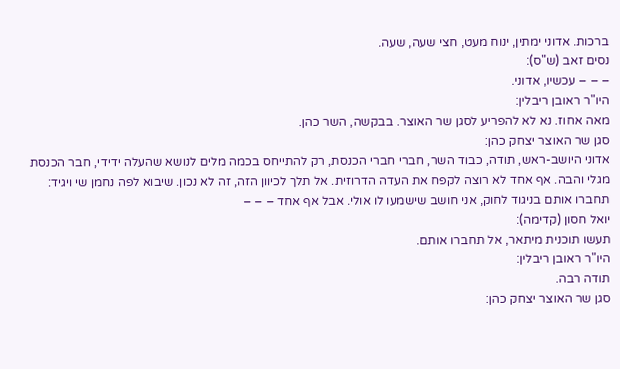ברכות. אדוני ימתין, ינוח מעט, חצי שעה, שעה.
נסים זאב (ש"ס):
– – – עכשיו, אדוני.
היו"ר ראובן ריבלין:
מאה אחוז. נא לא להפריע לסגן שר האוצר. בבקשה, השר כהן.
סגן שר האוצר יצחק כהן:
אדוני היושב-ראש, תודה, כבוד השר, חברי חברי הכנסת, רק להתייחס בכמה מלים לנושא שהעלה ידידי, חבר הכנסת מגלי והבה. אף אחד לא רוצה לקפח את העדה הדרוזית. אל תלך לכיוון הזה, זה לא נכון. שיבוא לפה נחמן שי ויגיד: תחברו אותם בניגוד לחוק, אני חושב שישמעו לו אולי. אבל אף אחד – – –
יואל חסון (קדימה):
תעשו תוכנית מיתאר, אל תחברו אותם.
היו"ר ראובן ריבלין:
תודה רבה.
סגן שר האוצר יצחק כהן: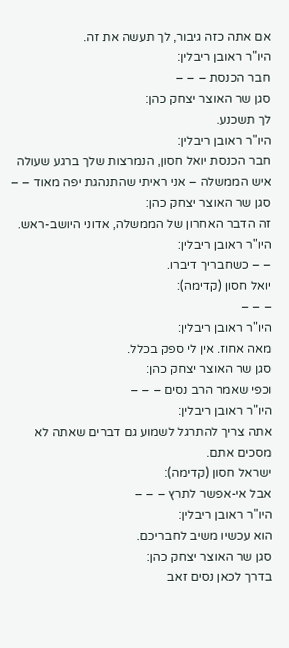אם אתה כזה גיבור, לך תעשה את זה.
היו"ר ראובן ריבלין:
חבר הכנסת – – –
סגן שר האוצר יצחק כהן:
לך תשכנע.
היו"ר ראובן ריבלין:
חבר הכנסת יואל חסון, הנמרצות שלך ברגע שעולה איש הממשלה – אני ראיתי שהתנהגת יפה מאוד – –
סגן שר האוצר יצחק כהן:
זה הדבר האחרון של הממשלה, אדוני היושב-ראש.
היו"ר ראובן ריבלין:
– – כשחבריך דיברו.
יואל חסון (קדימה):
– – –
היו"ר ראובן ריבלין:
מאה אחוז. אין לי ספק בכלל.
סגן שר האוצר יצחק כהן:
וכפי שאמר הרב נסים – – –
היו"ר ראובן ריבלין:
אתה צריך להתרגל לשמוע גם דברים שאתה לא מסכים אתם.
ישראל חסון (קדימה):
אבל אי-אפשר לתרץ – – –
היו"ר ראובן ריבלין:
הוא עכשיו משיב לחבריכם.
סגן שר האוצר יצחק כהן:
בדרך לכאן נסים זאב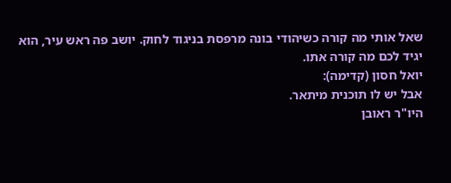שאל אותי מה קורה כשיהודי בונה מרפסת בניגוד לחוק. יושב פה ראש עיר, הוא יגיד לכם מה קורה אתו.
יואל חסון (קדימה):
אבל יש לו תוכנית מיתאר.
היו"ר ראובן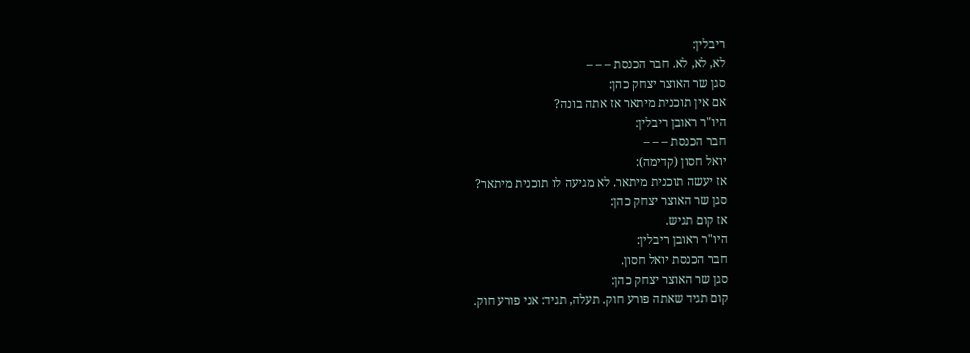ריבלין:
לא, לא, לא. חבר הכנסת – – –
סגן שר האוצר יצחק כהן:
אם אין תוכנית מיתאר אז אתה בונה?
היו"ר ראובן ריבלין:
חבר הכנסת – – –
יואל חסון (קדימה):
אז יעשה תוכנית מיתאר. לא מגיעה לו תוכנית מיתאר?
סגן שר האוצר יצחק כהן:
אז קום תגיש.
היו"ר ראובן ריבלין:
חבר הכנסת יואל חסון.
סגן שר האוצר יצחק כהן:
קום תגיד שאתה פורע חוק. תעלה, תגיד: אני פורע חוק.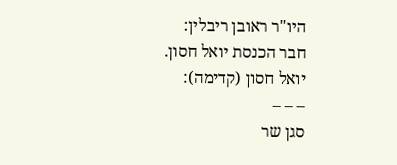היו"ר ראובן ריבלין:
חבר הכנסת יואל חסון.
יואל חסון (קדימה):
– – –
סגן שר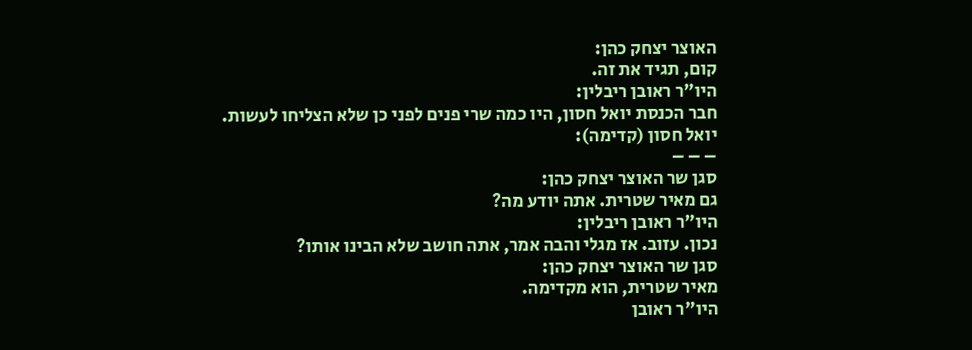האוצר יצחק כהן:
קום, תגיד את זה.
היו"ר ראובן ריבלין:
חבר הכנסת יואל חסון, היו כמה שרי פנים לפני כן שלא הצליחו לעשות.
יואל חסון (קדימה):
– – –
סגן שר האוצר יצחק כהן:
גם מאיר שטרית. אתה יודע מה?
היו"ר ראובן ריבלין:
נכון. עזוב. אז מגלי והבה אמר, אתה חושב שלא הבינו אותו?
סגן שר האוצר יצחק כהן:
מאיר שטרית, הוא מקדימה.
היו"ר ראובן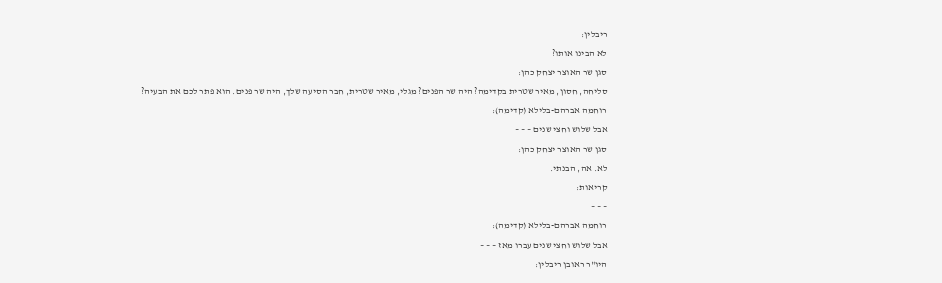ריבלין:
לא הבינו אותו?
סגן שר האוצר יצחק כהן:
סליחה, חסון, מאיר שטרית בקדימה? היה שר הפנים? מגלי, מאיר שטרית, חבר הסיעה שלך, היה שר פנים. הוא פתר לכם את הבעיה?
רוחמה אברהם-בלילא (קדימה):
אבל שלוש וחצי שנים – – –
סגן שר האוצר יצחק כהן:
לא. אה, הבנתי.
קריאות:
– – –
רוחמה אברהם-בלילא (קדימה):
אבל שלוש וחצי שנים עברו מאז – – –
היו"ר ראובן ריבלין: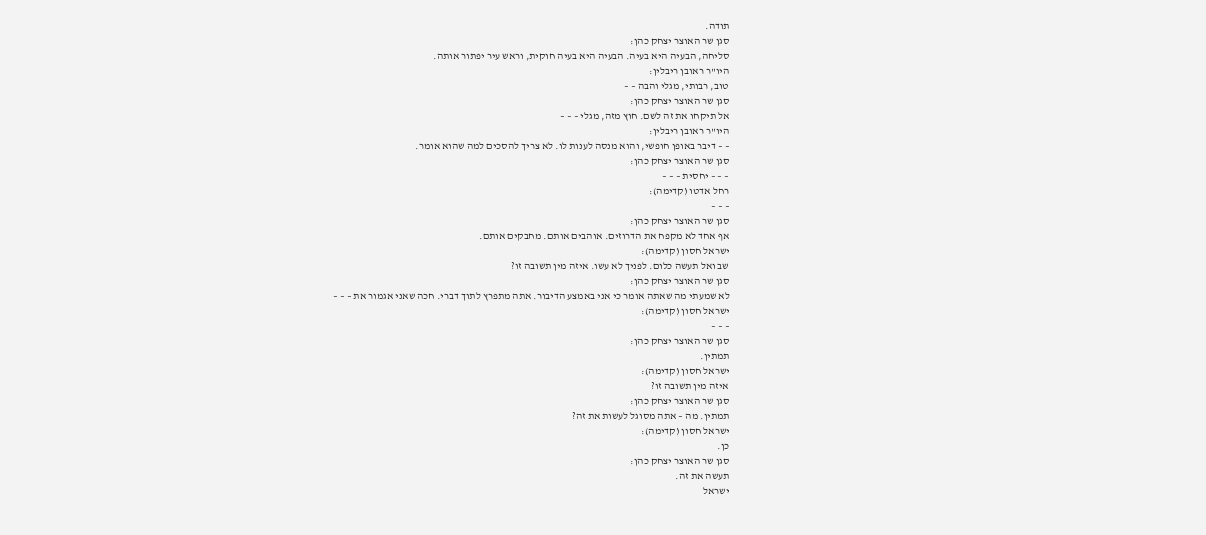תודה.
סגן שר האוצר יצחק כהן:
סליחה, הבעיה היא בעיה. הבעיה היא בעיה חוקית, וראש עיר יפתור אותה.
היו"ר ראובן ריבלין:
טוב, רבותי, מגלי והבה – –
סגן שר האוצר יצחק כהן:
אל תיקחו את זה לשם. חוץ מזה, מגלי – – –
היו"ר ראובן ריבלין:
– – דיבר באופן חופשי, והוא מנסה לענות לו. לא צריך להסכים למה שהוא אומר.
סגן שר האוצר יצחק כהן:
– – – יחסית – – –
רחל אדטו (קדימה):
– – –
סגן שר האוצר יצחק כהן:
אף אחד לא מקפח את הדרוזים. אוהבים אותם. מחבקים אותם.
ישראל חסון (קדימה):
שב ואל תעשה כלום. לפניך לא עשו. איזה מין תשובה זו?
סגן שר האוצר יצחק כהן:
לא שמעתי מה שאתה אומר כי אני באמצע הדיבור. אתה מתפרץ לתוך דברי. חכה שאני אגמור את – – –
ישראל חסון (קדימה):
– – –
סגן שר האוצר יצחק כהן:
תמתין.
ישראל חסון (קדימה):
איזה מין תשובה זו?
סגן שר האוצר יצחק כהן:
תמתין. מה – אתה מסוגל לעשות את זה?
ישראל חסון (קדימה):
כן.
סגן שר האוצר יצחק כהן:
תעשה את זה.
ישראל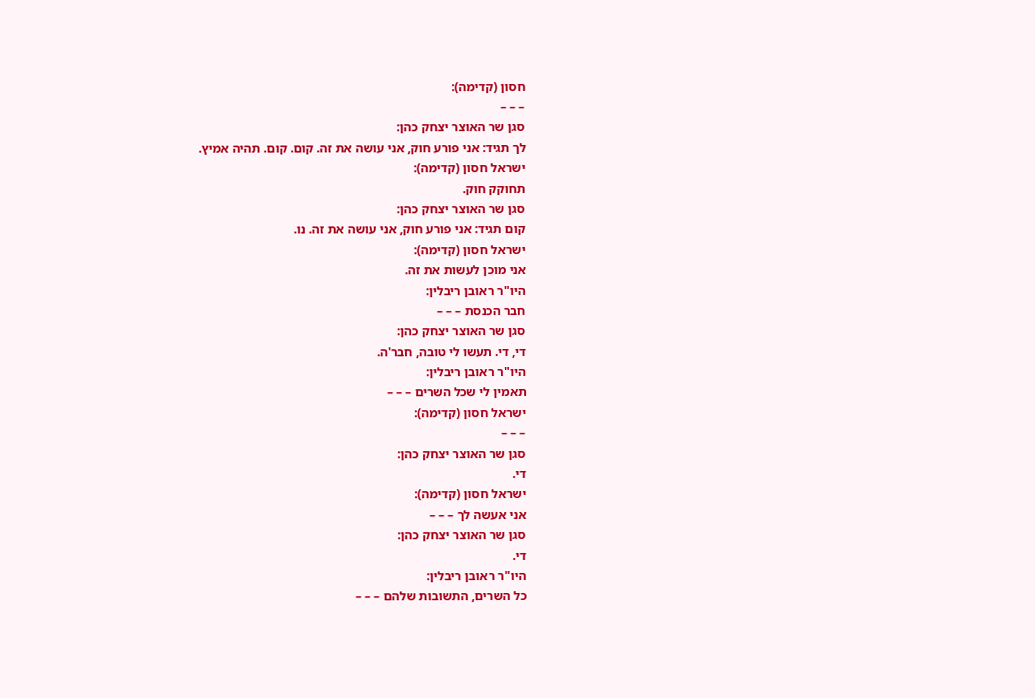חסון (קדימה):
– – –
סגן שר האוצר יצחק כהן:
לך תגיד: אני פורע חוק, אני עושה את זה. קום. קום. תהיה אמיץ.
ישראל חסון (קדימה):
תחוקק חוק.
סגן שר האוצר יצחק כהן:
קום תגיד: אני פורע חוק, אני עושה את זה. נו.
ישראל חסון (קדימה):
אני מוכן לעשות את זה.
היו"ר ראובן ריבלין:
חבר הכנסת – – –
סגן שר האוצר יצחק כהן:
די, די. תעשו לי טובה, חבר'ה.
היו"ר ראובן ריבלין:
תאמין לי שכל השרים – – –
ישראל חסון (קדימה):
– – –
סגן שר האוצר יצחק כהן:
די.
ישראל חסון (קדימה):
אני אעשה לך – – –
סגן שר האוצר יצחק כהן:
די.
היו"ר ראובן ריבלין:
כל השרים, התשובות שלהם – – –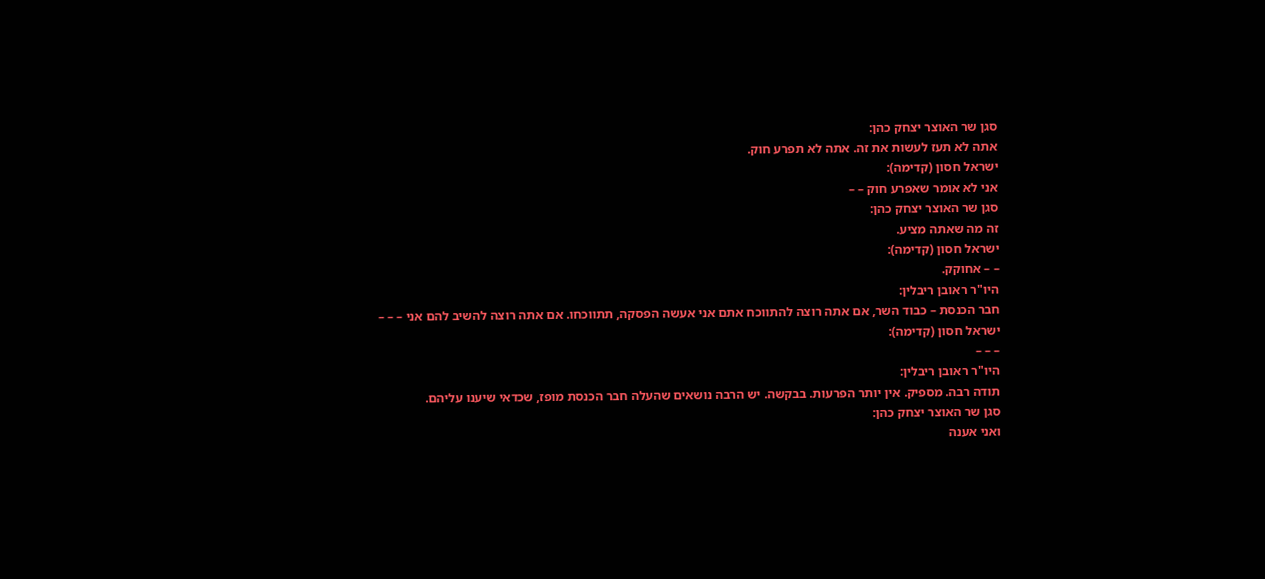סגן שר האוצר יצחק כהן:
אתה לא תעז לעשות את זה. אתה לא תפרע חוק.
ישראל חסון (קדימה):
אני לא אומר שאפרע חוק – –
סגן שר האוצר יצחק כהן:
זה מה שאתה מציע.
ישראל חסון (קדימה):
– – אחוקק.
היו"ר ראובן ריבלין:
חבר הכנסת – כבוד השר, אם אתה רוצה להתווכח אתם אני אעשה הפסקה, תתווכחו. אם אתה רוצה להשיב להם אני – – –
ישראל חסון (קדימה):
– – –
היו"ר ראובן ריבלין:
תודה רבה. מספיק. אין יותר הפרעות. בבקשה. יש הרבה נושאים שהעלה חבר הכנסת מופז, שכדאי שיענו עליהם.
סגן שר האוצר יצחק כהן:
ואני אענה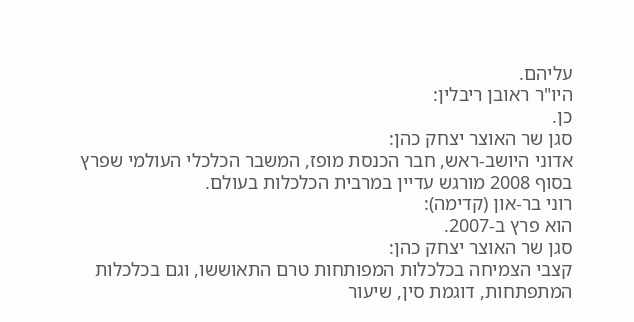עליהם.
היו"ר ראובן ריבלין:
כן.
סגן שר האוצר יצחק כהן:
אדוני היושב-ראש, חבר הכנסת מופז, המשבר הכלכלי העולמי שפרץ בסוף 2008 מורגש עדיין במרבית הכלכלות בעולם.
רוני בר-און (קדימה):
הוא פרץ ב-2007.
סגן שר האוצר יצחק כהן:
קצבי הצמיחה בכלכלות המפותחות טרם התאוששו, וגם בכלכלות המתפתחות, דוגמת סין, שיעור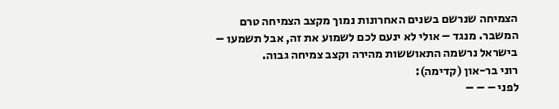הצמיחה שנרשם בשנים האחרונות נמוך מקצב הצמיחה טרם המשבר. מנגד – אולי לא ינעם לכם לשמוע את זה, אבל תשמעו – בישראל נרשמה התאוששות מהירה וקצב צמיחה גבוה.
רוני בר-און (קדימה):
לפני – – –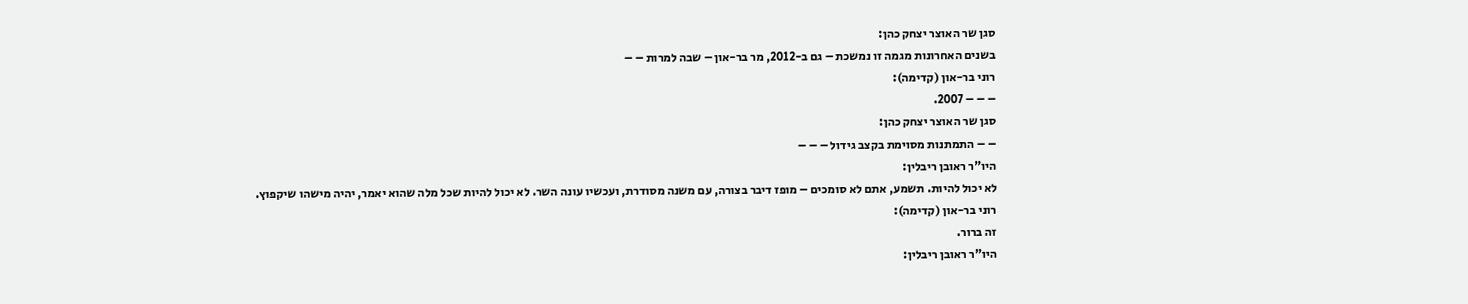סגן שר האוצר יצחק כהן:
בשנים האחרונות מגמה זו נמשכת – גם ב-2012, מר בר-און – שבה למרות – –
רוני בר-און (קדימה):
– – – 2007.
סגן שר האוצר יצחק כהן:
– – התמתנות מסוימת בקצב גידול – – –
היו"ר ראובן ריבלין:
לא יכול להיות. תשמע, אתם לא סומכים – מופז דיבר בצורה, עם משנה מסודרת, ועכשיו עונה השר. לא יכול להיות שכל מלה שהוא יאמר, יהיה מישהו שיקפוץ.
רוני בר-און (קדימה):
זה ברור.
היו"ר ראובן ריבלין: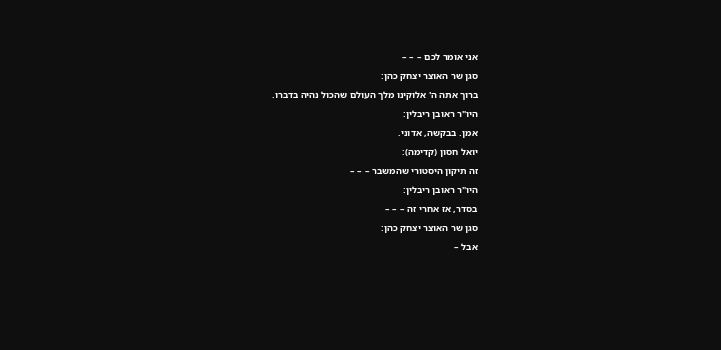אני אומר לכם – – –
סגן שר האוצר יצחק כהן:
ברוך אתה ה' אלוקינו מלך העולם שהכול נהיה בדברו.
היו"ר ראובן ריבלין:
אמן. בבקשה, אדוני.
יואל חסון (קדימה):
זה תיקון היסטורי שהמשבר – – –
היו"ר ראובן ריבלין:
בסדר, אז אחרי זה – – –
סגן שר האוצר יצחק כהן:
אבל –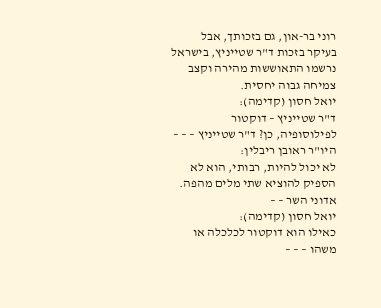רוני בר-און, גם בזכותך, אבל בעיקר בזכות ד"ר שטייניץ, בישראל נרשמו התאוששות מהירה וקצב צמיחה גבוה יחסית.
יואל חסון (קדימה):
ד"ר שטייניץ – דוקטור לפילוסופיה, כן? ד"ר שטייניץ – – –
היו"ר ראובן ריבלין:
לא יכול להיות, רבותי, הוא לא הספיק להוציא שתי מלים מהפה. אדוני השר – –
יואל חסון (קדימה):
כאילו הוא דוקטור לכלכלה או משהו – – –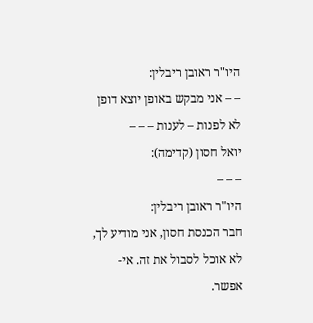היו"ר ראובן ריבלין:
– – אני מבקש באופן יוצא דופן לא לפנות – לענות – – –
יואל חסון (קדימה):
– – –
היו"ר ראובן ריבלין:
חבר הכנסת חסון, אני מודיע לך, לא אוכל לסבול את זה. אי-אפשר.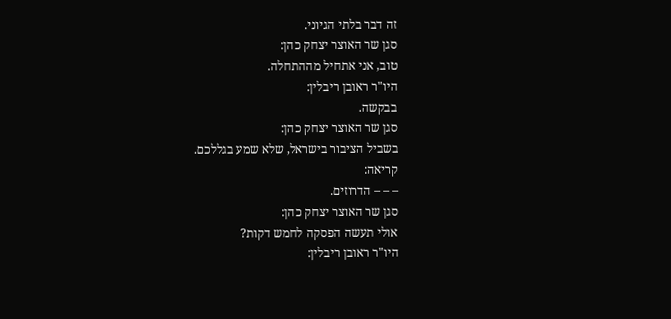זה דבר בלתי הגיוני.
סגן שר האוצר יצחק כהן:
טוב, אני אתחיל מההתחלה.
היו"ר ראובן ריבלין:
בבקשה.
סגן שר האוצר יצחק כהן:
בשביל הציבור בישראל, שלא שמע בגללכם.
קריאה:
– – – הדרוזים.
סגן שר האוצר יצחק כהן:
אולי תעשה הפסקה לחמש דקות?
היו"ר ראובן ריבלין: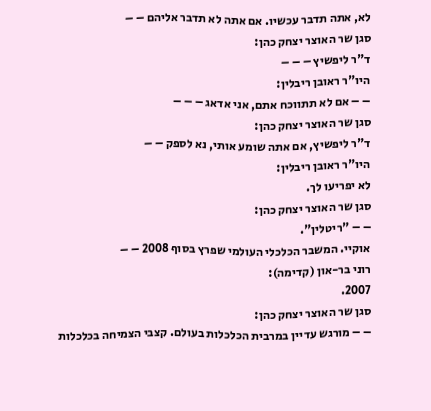לא, אתה תדבר עכשיו. אם אתה לא תדבר אליהם – –
סגן שר האוצר יצחק כהן:
ד"ר ליפשיץ – – –
היו"ר ראובן ריבלין:
– – אם לא תתווכח אתם, אני אדאג – – –
סגן שר האוצר יצחק כהן:
ד"ר ליפשיץ, אם אתה שומע אותי, נא לספק – –
היו"ר ראובן ריבלין:
לא יפריעו לך.
סגן שר האוצר יצחק כהן:
– – "ריטלין".
אוקיי. המשבר הכלכלי העולמי שפרץ בסוף 2008 – –
רוני בר-און (קדימה):
2007.
סגן שר האוצר יצחק כהן:
– – מורגש עדיין במרבית הכלכלות בעולם. קצבי הצמיחה בכלכלות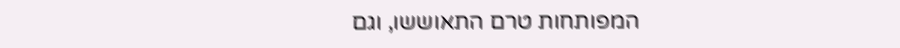המפותחות טרם התאוששו, וגם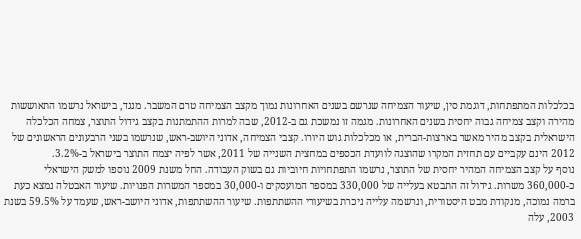בכלכלות המתפתחות, דוגמת סין, שיעור הצמיחה שנרשם בשנים האחרונות נמוך מקצב הצמיחה טרם המשבר. מנגד, בישראל נרשמו התאוששות מהירה וקצב צמיחה גבוה יחסית בשנים האחרונות. מגמה זו נמשכת גם ב-2012, שבה למרות ההתמתנות בקצב גידול התוצר, צמחה הכלכלה הישראלית בקצב מהיר מאשר בארצות-הברית, או מכלכלות גוש היורו. קצבי הצמיחה, אדוני היושב-ראש, שנרשמו בשני הרבעונים הראשונים של 2012 הינם עקביים עם תחזית המקרו שהוצגה לוועדת הכספים במחצית השנייה של 2011, אשר לפיה יצמח התוצר בישראל ב-3.2%.
נוסף על קצב הצמיחה המהיר יחסית של התוצר, נרשמו התפתחויות חיוביות גם בשוק העבודה. החל משנת 2009 נוספו למשק הישראלי כ-360,000 משרות. גידול זה התבטא בעלייה של 330,000 במספר המועסקים ו-30,000 במספר המשרות הפנויות. שיעור האבטלה נמצא כעת ברמה נמוכה, מנקודת מבט היסטורית, ונרשמה עלייה ניכרת בשיעורי ההשתתפות. שיעור ההשתתפות, אדוני היושב-ראש, שעמד על 59.5% בשנת 2003, עלה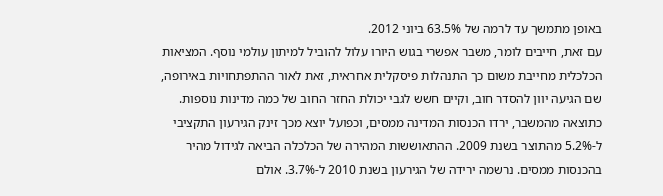באופן מתמשך עד לרמה של 63.5% ביוני 2012.
עם זאת, חייבים לומר, משבר אפשרי בגוש היורו עלול להוביל למיתון עולמי נוסף. המציאות הכלכלית מחייבת משום כך התנהלות פיסקלית אחראית, זאת לאור ההתפתחויות באירופה, שם הגיעה יוון להסדר חוב, וקיים חשש לגבי יכולת החזר החוב של כמה מדינות נוספות.
כתוצאה מהמשבר, ירדו הכנסות המדינה ממסים, וכפועל יוצא מכך זינק הגירעון התקציבי ל-5.2% מהתוצר בשנת 2009. ההתאוששות המהירה של הכלכלה הביאה לגידול מהיר בהכנסות ממסים. נרשמה ירידה של הגירעון בשנת 2010 ל-3.7%. אולם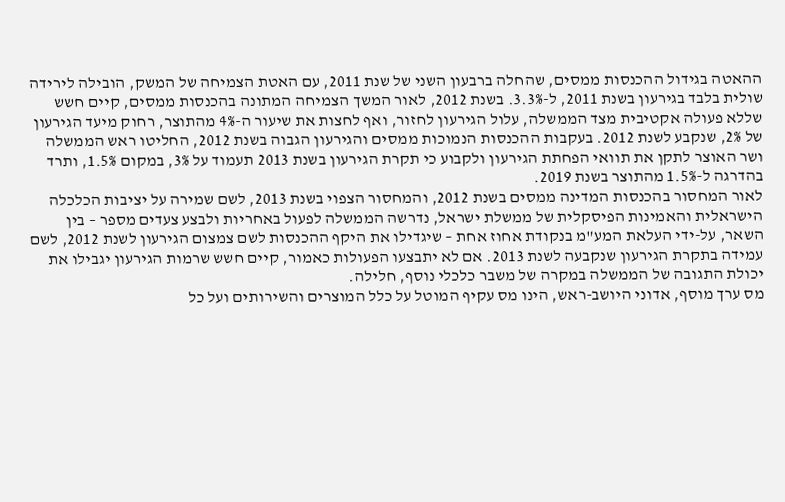ההאטה בגידול ההכנסות ממסים, שהחלה ברבעון השני של שנת 2011, עם האטת הצמיחה של המשק, הובילה לירידה שולית בלבד בגירעון בשנת 2011, ל-3.3%. בשנת 2012, לאור המשך הצמיחה המתונה בהכנסות ממסים, קיים חשש שללא פעולה אקטיבית מצד הממשלה, עלול הגירעון לחזור, ואף לחצות את שיעור ה-4% מהתוצר, רחוק מיעד הגירעון של 2%, שנקבע לשנת 2012. בעקבות ההכנסות הנמוכות ממסים והגירעון הגבוה בשנת 2012, החליטו ראש הממשלה ושר האוצר לתקן את תוואי הפחתת הגירעון ולקבוע כי תקרת הגירעון בשנת 2013 תעמוד על 3%, במקום 1.5%, ותרד בהדרגה ל-1.5% מהתוצר בשנת 2019.
לאור המחסור בהכנסות המדינה ממסים בשנת 2012, והמחסור הצפוי בשנת 2013, לשם שמירה על יציבות הכלכלה הישראלית והאמינות הפיסקלית של ממשלת ישראל, נדרשה הממשלה לפעול באחריות ולבצע צעדים מספר – בין השאר, על-ידי העלאת המע"מ בנקודת אחוז אחת – שיגדילו את היקף ההכנסות לשם צמצום הגירעון לשנת 2012, לשם עמידה בתקרת הגירעון שנקבעה לשנת 2013. אם לא יתבצעו הפעולות כאמור, קיים חשש שרמות הגירעון יגבילו את יכולת התגובה של הממשלה במקרה של משבר כלכלי נוסף, חלילה.
מס ערך מוסף, אדוני היושב-ראש, הינו מס עקיף המוטל על כלל המוצרים והשירותים ועל כל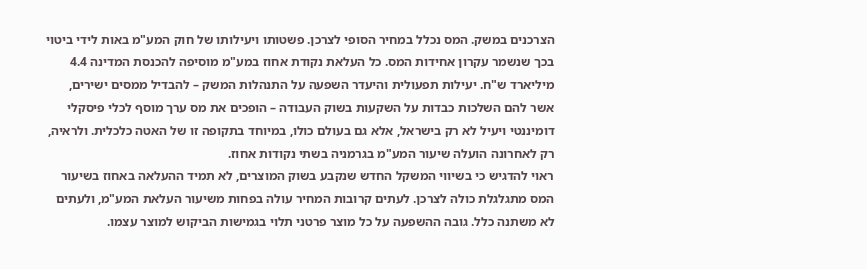הצרכנים במשק. המס נכלל במחיר הסופי לצרכן. פשטותו ויעילותו של חוק המע"מ באות לידי ביטוי בכך שנשמר עקרון אחידות המס. כל העלאת נקודת אחוז במע"מ מוסיפה להכנסת המדינה 4.4 מיליארד ש"ח. יעילות תפעולית והיעדר השפעה על התנהלות המשק – להבדיל ממסים ישירים, אשר להם השלכות כבדות על השקעות בשוק העבודה – הופכים את מס ערך מוסף לכלי פיסקלי דומיננטי ויעיל לא רק בישראל, אלא גם בעולם כולו, במיוחד בתקופה זו של האטה כלכלית. ולראיה, רק לאחרונה הועלה שיעור המע"מ בגרמניה בשתי נקודות אחוז.
ראוי להדגיש כי בשיווי המשקל החדש שנקבע בשוק המוצרים, לא תמיד ההעלאה באחוז בשיעור המס מתגלגלת כולה לצרכן. לעתים קרובות המחיר עולה בפחות משיעור העלאת המע"מ, ולעתים לא משתנה כלל. גובה ההשפעה על כל מוצר פרטני תלוי בגמישות הביקוש למוצר עצמו.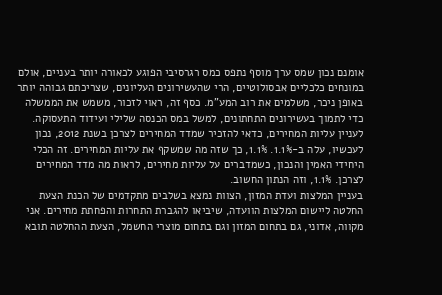אומנם נכון שמס ערך מוסף נתפס כמס רגרסיבי הפוגע לכאורה יותר בעניים, אולם במונחים כלכליים אבסולוטיים, הרי שהעשירונים העליונים, שצריכתם גבוהה יותר באופן ניכר, משלמים את רוב המע"מ. כסף זה, ראוי לזכור, משמש את הממשלה כדי לתמוך בעשירונים התחתונים, למשל במס הכנסה שלילי ועידוד התעסוקה.
לעניין עליות המחירים, כדאי להזכיר שמדד המחירים לצרכן בשנת 2012, נכון לעכשיו, עלה ב-1.1%. 1.1%, כך שזה מה שמשקף את עליות המחירים. זה הכלי היחידי האמין והנכון, כשמדברים על עליות מחירים, לראות מה מדד המחירים לצרכן. 1.1%, וזה הנתון החשוב.
בעניין המלצות ועדת המזון, הצוות נמצא בשלבים מתקדמים של הכנת הצעת החלטה ליישום המלצות הוועדה, שיביאו להגברת התחרות והפחתת מחירים. אני מקווה, אדוני, גם בתחום המזון וגם בתחום מוצרי החשמל, הצעת ההחלטה תובא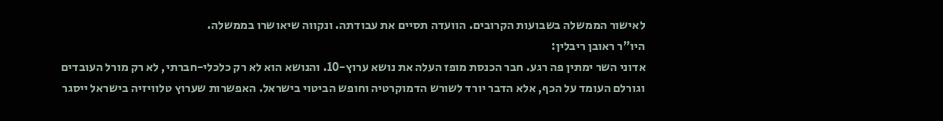לאישור הממשלה בשבועות הקרובים. הוועדה תסיים את עבודתה. ונקווה שיאושרו בממשלה.
היו"ר ראובן ריבלין:
אדוני השר ימתין פה רגע. חבר הכנסת מופז העלה את נושא ערוץ-10. והנושא הוא לא רק כלכלי-חברתי, לא רק מורל העובדים וגורלם העומד על הכף, אלא הדבר יורד לשורש הדמוקרטיה וחופש הביטוי בישראל. האפשרות שערוץ טלוויזיה בישראל ייסגר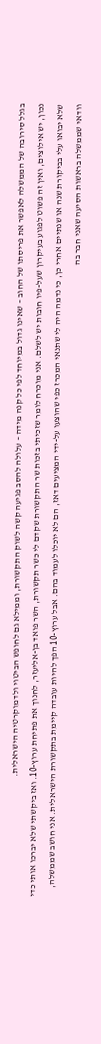בגלל סירובה של הממשלה לאפשר את פריסתו של החוב – שאינו גדול במיוחד לפי כל קנה מידה – עלולה להסב פגיעה קשה לשוק התקשורת, וממילא גם לחופש הביטוי ולדמוקרטיה הישראלית.
נכון, יש אילוצים, ואין זה פשוט לפגוע בעיקרון שעל-פיו חובות יש לשלם. אני מוכרח לומר שזכיתי בזכות שר התקשורת שקדם לי כשר תקשורת, השר פואד בן-אליעזר, לחנוך את פתיחת ערוץ-10. ואז ביקשתי שלא יברכו אותי כדי שלא יבואו עלי בביקורת שנה או שנתיים אחרי כן, כי נדמה היה לי שתנאי המכרז כפי שהוצעו על-ידי המציעים דאז, הם לא יוכלו לעמוד בהם. אבל ערוץ-10 הפך להיות עובדה קיימת בתקשורת הישראלית. אני חושב שממשלה, וודאי שממשלה בראשות הסיעה שאני חבר בה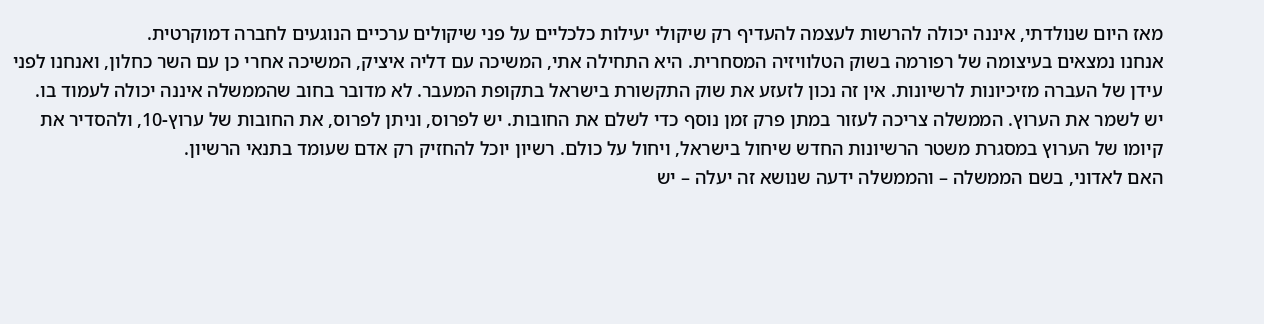מאז היום שנולדתי, איננה יכולה להרשות לעצמה להעדיף רק שיקולי יעילות כלכליים על פני שיקולים ערכיים הנוגעים לחברה דמוקרטית.
אנחנו נמצאים בעיצומה של רפורמה בשוק הטלוויזיה המסחרית. היא התחילה אתי, המשיכה עם דליה איציק, המשיכה אחרי כן עם השר כחלון, ואנחנו לפני עידן של העברה מזיכיונות לרשיונות. אין זה נכון לזעזע את שוק התקשורת בישראל בתקופת המעבר. לא מדובר בחוב שהממשלה איננה יכולה לעמוד בו. יש לשמר את הערוץ. הממשלה צריכה לעזור במתן פרק זמן נוסף כדי לשלם את החובות. יש לפרוס, וניתן לפרוס, את החובות של ערוץ-10, ולהסדיר את קיומו של הערוץ במסגרת משטר הרשיונות החדש שיחול בישראל, ויחול על כולם. רשיון יוכל להחזיק רק אדם שעומד בתנאי הרשיון.
האם לאדוני, בשם הממשלה – והממשלה ידעה שנושא זה יעלה – יש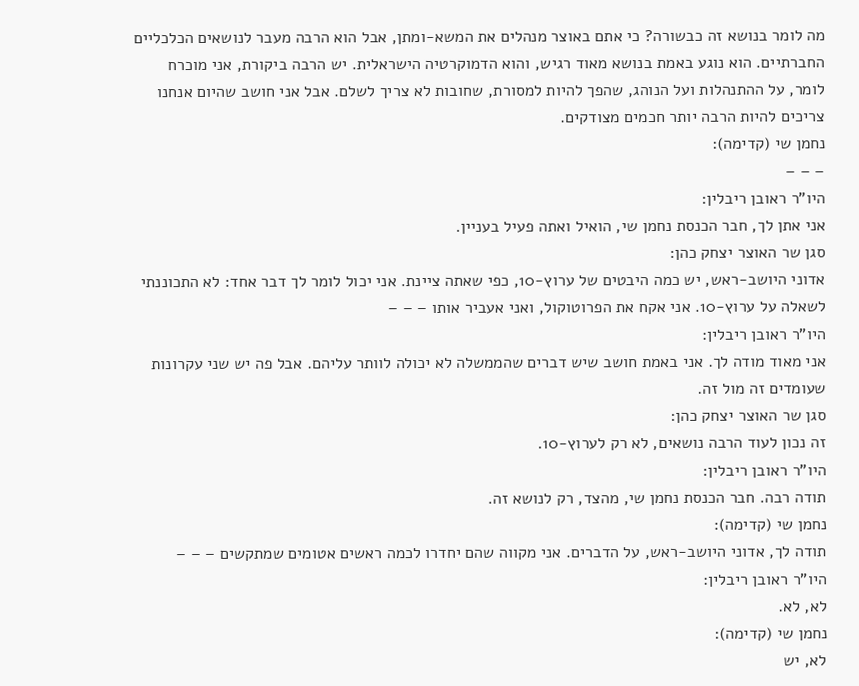מה לומר בנושא זה כבשורה? כי אתם באוצר מנהלים את המשא-ומתן, אבל הוא הרבה מעבר לנושאים הכלכליים החברתיים. הוא נוגע באמת בנושא מאוד רגיש, והוא הדמוקרטיה הישראלית. יש הרבה ביקורת, אני מוכרח לומר, על ההתנהלות ועל הנוהג, שהפך להיות למסורת, שחובות לא צריך לשלם. אבל אני חושב שהיום אנחנו צריכים להיות הרבה יותר חכמים מצודקים.
נחמן שי (קדימה):
– – –
היו"ר ראובן ריבלין:
אני אתן לך, חבר הכנסת נחמן שי, הואיל ואתה פעיל בעניין.
סגן שר האוצר יצחק כהן:
אדוני היושב-ראש, יש כמה היבטים של ערוץ-10, כפי שאתה ציינת. אני יכול לומר לך דבר אחד: לא התכוננתי לשאלה על ערוץ-10. אני אקח את הפרוטוקול, ואני אעביר אותו – – –
היו"ר ראובן ריבלין:
אני מאוד מודה לך. אני באמת חושב שיש דברים שהממשלה לא יכולה לוותר עליהם. אבל פה יש שני עקרונות שעומדים זה מול זה.
סגן שר האוצר יצחק כהן:
זה נכון לעוד הרבה נושאים, לא רק לערוץ-10.
היו"ר ראובן ריבלין:
תודה רבה. חבר הכנסת נחמן שי, מהצד, רק לנושא זה.
נחמן שי (קדימה):
תודה לך, אדוני היושב-ראש, על הדברים. אני מקווה שהם יחדרו לכמה ראשים אטומים שמתקשים – – –
היו"ר ראובן ריבלין:
לא, לא.
נחמן שי (קדימה):
לא, יש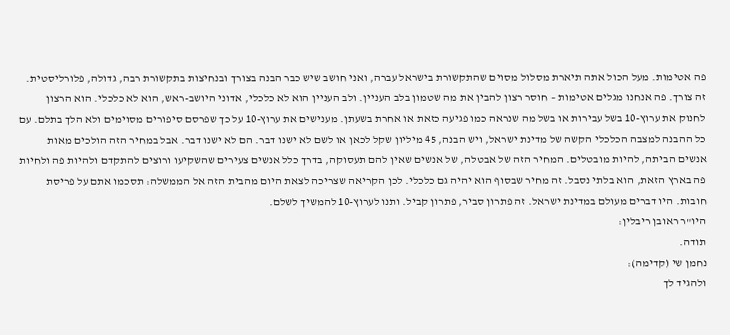פה אטימות. מעל הכול אתה תיארת מסלול מסוים שהתקשורת בישראל עברה, ואני חושב שיש כבר הבנה בצורך ובנחיצות בתקשורת רבה, גדולה, פלורליסטית. זה צורך. פה אנחנו מגלים אטימות – חוסר רצון להבין את מה שטמון בלב העניין. ולב העניין הוא לא כלכלי, אדוני היושב-ראש, הוא לא כלכלי. הוא הרצון לחנוק את ערוץ-10 בשל עבירות או בשל מה שנראה כמו פגיעה כזאת או אחרת בשעתן. מענישים את ערוץ-10 על כך שפרסם סיפורים מסוימים ולא הלך בתלם. עם כל ההבנה למצבה הכלכלי הקשה של מדינת ישראל, ויש הבנה, 45 מיליון שקל לכאן או לשם לא ישנו דבר. הם לא ישנו דבר. אבל במחיר הזה הולכים מאות אנשים הביתה, להיות מובטלים. המחיר הזה של אבטלה, של אנשים שאין להם תעסוקה, בדרך כלל אנשים צעירים שהשקיעו ורוצים להתקדם ולהיות פה ולחיות פה בארץ הזאת, הוא בלתי נסבל. זה מחיר שבסוף הוא יהיה גם כלכלי. לכן הקריאה שצריכה לצאת היום מהבית הזה אל הממשלה: תסכמו אתם על פריסת חובות. היו דברים מעולם במדינת ישראל. זה פתרון סביר, פתרון קביל. ותנו לערוץ-10 להמשיך לשלם.
היו"ר ראובן ריבלין:
תודה.
נחמן שי (קדימה):
ולהגיד לך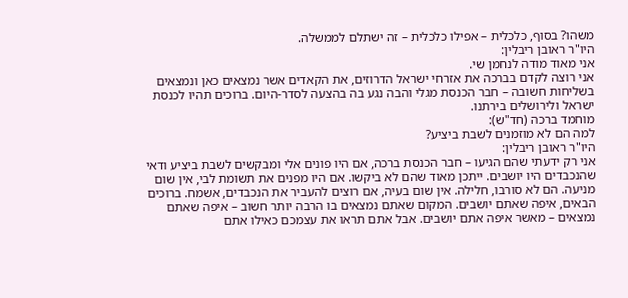משהו? בסוף, כלכלית – אפילו כלכלית – זה ישתלם לממשלה.
היו"ר ראובן ריבלין:
אני מאוד מודה לנחמן שי.
אני רוצה לקדם בברכה את אזרחי ישראל הדרוזים, את הקאדים אשר נמצאים כאן ונמצאים בשליחות חשובה – חבר הכנסת מגלי והבה נגע בה בהצעה לסדר-היום. ברוכים תהיו לכנסת ישראל ולירושלים בירתנו.
מוחמד ברכה (חד"ש):
למה הם לא מוזמנים לשבת ביציע?
היו"ר ראובן ריבלין:
אני רק ידעתי שהם הגיעו – חבר הכנסת ברכה, אם היו פונים אלי ומבקשים לשבת ביציע ודאי שהנכבדים היו יושבים. ייתכן מאוד שהם לא ביקשו. אם היו מפנים את תשומת לבי, אין שום מניעה. הם לא סורבו, חלילה. אין שום בעיה, אם רוצים להעביר את הנכבדים, אשמח. ברוכים הבאים, איפה שאתם יושבים. המקום שאתם נמצאים בו הרבה יותר חשוב – איפה שאתם נמצאים – מאשר איפה אתם יושבים. אבל אתם תראו את עצמכם כאילו אתם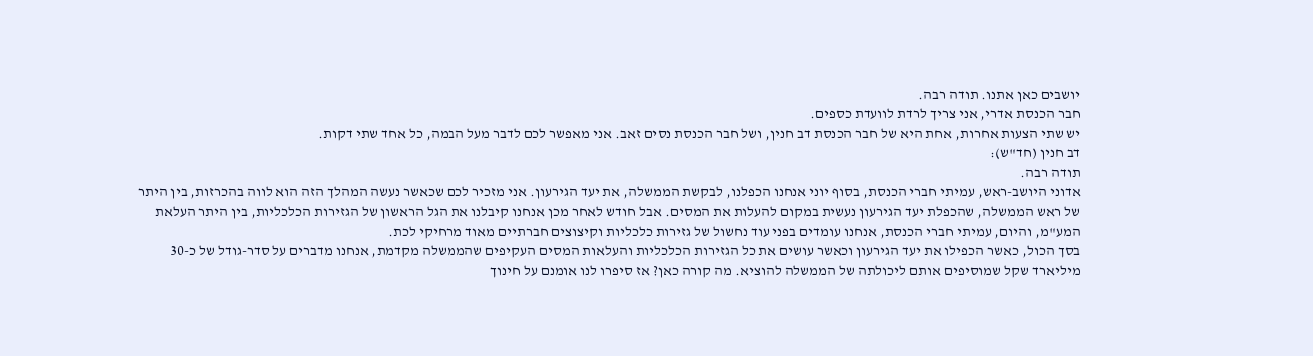יושבים כאן אתנו. תודה רבה.
חבר הכנסת אדרי, אני צריך לרדת לוועדת כספים.
יש שתי הצעות אחרות, אחת היא של חבר הכנסת דב חנין, ושל חבר הכנסת נסים זאב. אני מאפשר לכם לדבר מעל הבמה, כל אחד שתי דקות.
דב חנין (חד"ש):
תודה רבה.
אדוני היושב-ראש, עמיתי חברי הכנסת, בסוף יוני אנחנו הכפלנו, לבקשת הממשלה, את יעד הגירעון. אני מזכיר לכם שכאשר נעשה המהלך הזה הוא לווה בהכרזות, בין היתר של ראש הממשלה, שהכפלת יעד הגירעון נעשית במקום להעלות את המסים. אבל חודש לאחר מכן אנחנו קיבלנו את הגל הראשון של הגזירות הכלכליות, בין היתר העלאת המע"מ, והיום, עמיתי חברי הכנסת, אנחנו עומדים בפני עוד נחשול של גזירות כלכליות וקיצוצים חברתיים מאוד מרחיקי לכת.
בסך הכול, כאשר הכפילו את יעד הגירעון וכאשר עושים את כל הגזירות הכלכליות והעלאות המסים העקיפים שהממשלה מקדמת, אנחנו מדברים על סדר-גודל של כ-30 מיליארד שקל שמוסיפים אותם ליכולתה של הממשלה להוציא. מה קורה כאן? אז סיפרו לנו אומנם על חינוך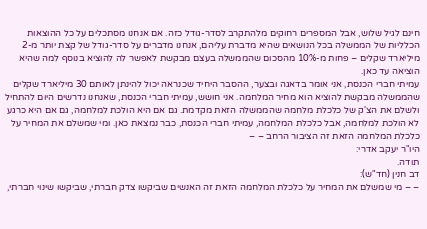חינם לגיל שלוש, אבל המספרים רחוקים מלהתקרב לסדר-גודל כזה. אם אנחנו מסתכלים על כל ההוצאות הכלליות של הממשלה בכל הנושאים שהיא מדברת עליהם, אנחנו מדברים על סדר-גודל של קצת יותר מ-2 מיליארד שקלים – פחות מ-10% מהסכום שהממשלה בעצם מבקשת לאפשר לה להוציא בנוסף למה שהיא הוציאה עד כאן.
עמיתי חברי הכנסת, אני אומר בדאגה ובצער, ההסבר היחיד שכנראה יכול להינתן לאותם 30 מיליארד שקלים שהממשלה מבקשת להוציא הוא מחיר המלחמה. אני חושש, עמיתי חברי הכנסת, שאנחנו נדרשים היום להתחיל ולשלם את הצ'ק של כלכלת מלחמה שהממשלה הזאת מקדמת. גם אם היא הולכת למלחמה, גם אם היא כרגע לא הולכת למלחמה, אבל כלכלת המלחמה, עמיתי חברי הכנסת, כבר נמצאת כאן. ומי שמשלם את המחיר על כלכלת המלחמה הזאת זה הציבור הרחב – –
היו"ר יעקב אדרי:
תודה.
דב חנין (חד"ש):
– – מי שמשלם את המחיר על כלכלת המלחמה הזאת זה האנשים שביקשו צדק חברתי, שביקשו שינוי חברתי,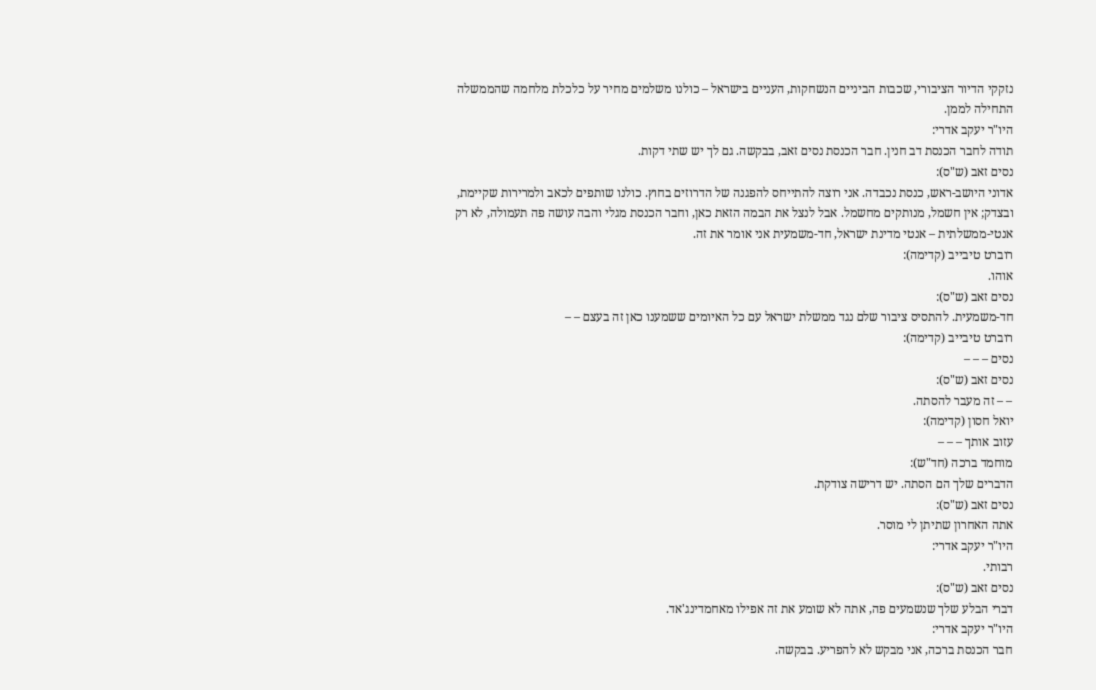נזקקי הדיור הציבורי, שכבות הביניים הנשחקות, העניים בישראל – כולנו משלמים מחיר על כלכלת מלחמה שהממשלה התחילה לממן.
היו"ר יעקב אדרי:
תודה לחבר הכנסת דב חנין. חבר הכנסת נסים זאב, בבקשה. גם לך יש שתי דקות.
נסים זאב (ש"ס):
אדוני היושב-ראש, כנסת נכבדה. אני רוצה להתייחס להפגנה של הדרוזים בחוץ. כולנו שותפים לכאב ולמרירות שקיימת, ובצדק; אין חשמל, מנותקים מחשמל. אבל לנצל את הבמה הזאת כאן, וחבר הכנסת מגלי והבה עושה פה תעמולה, לא רק אנטי-ממשלתית – אנטי מדינת ישראל, חד-משמעית אני אומר את זה.
רוברט טיבייב (קדימה):
אוהו.
נסים זאב (ש"ס):
חד-משמעית. להתסיס ציבור שלם נגד ממשלת ישראל עם כל האיומים ששמענו כאן זה בעצם – –
רוברט טיבייב (קדימה):
נסים – – –
נסים זאב (ש"ס):
– – זה מעבר להסתה.
יואל חסון (קדימה):
עזוב אותך – – –
מוחמד ברכה (חד"ש):
הדברים שלך הם הסתה. יש דרישה צודקת.
נסים זאב (ש"ס):
אתה האחרון שתיתן לי מוסר.
היו"ר יעקב אדרי:
רבותי.
נסים זאב (ש"ס):
דברי הבלע שלך שנשמעים פה, אתה לא שומע את זה אפילו מאחמדינג'אד.
היו"ר יעקב אדרי:
חבר הכנסת ברכה, אני מבקש לא להפריע. בבקשה.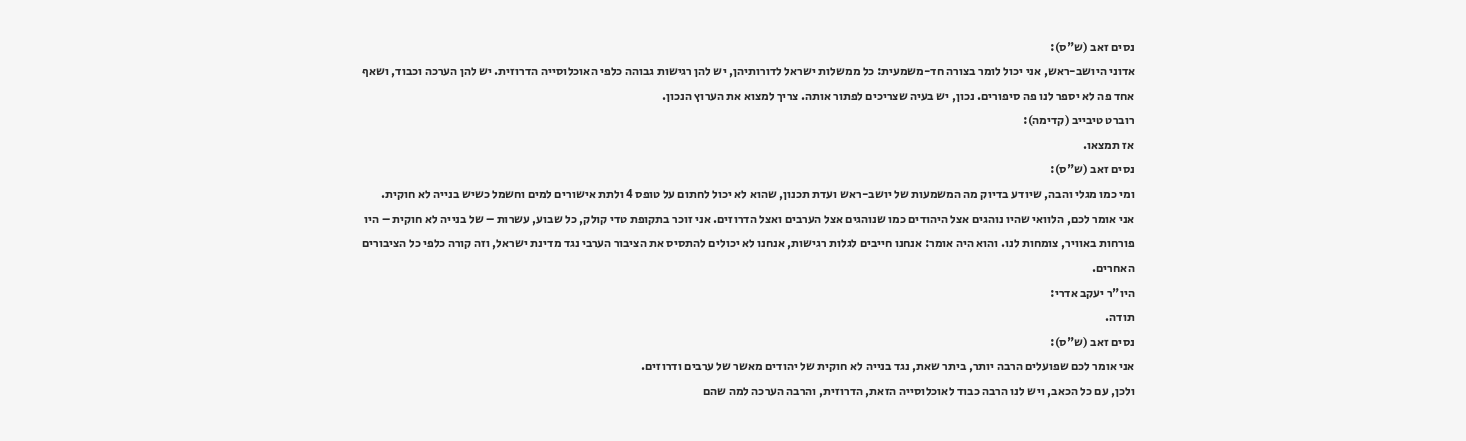נסים זאב (ש"ס):
אדוני היושב-ראש, אני יכול לומר בצורה חד-משמעית: כל ממשלות ישראל לדורותיהן, יש להן רגישות גבוהה כלפי האוכלוסייה הדרוזית. יש להן הערכה וכבוד, ושאף אחד פה לא יספר לנו פה סיפורים. נכון, יש בעיה שצריכים לפתור אותה. צריך למצוא את הערוץ הנכון.
רוברט טיבייב (קדימה):
אז תמצאו.
נסים זאב (ש"ס):
ומי כמו מגלי והבה, שיודע בדיוק מה המשמעות של יושב-ראש ועדת תכנון, שהוא לא יכול לחתום על טופס 4 ולתת אישורים למים וחשמל כשיש בנייה לא חוקית.
אני אומר לכם, הלוואי שהיו נוהגים אצל היהודים כמו שנוהגים אצל הערבים ואצל הדרוזים. אני זוכר בתקופת טדי קולק, כל שבוע, עשרות – של בנייה לא חוקית – היו פורחות באוויר, צומחות לנו. והוא היה אומר: אנחנו חייבים לגלות רגישות, אנחנו לא יכולים להתסיס את הציבור הערבי נגד מדינת ישראל, וזה קורה כלפי כל הציבורים האחרים.
היו"ר יעקב אדרי:
תודה.
נסים זאב (ש"ס):
אני אומר לכם שפועלים הרבה יותר, ביתר שאת, נגד בנייה לא חוקית של יהודים מאשר של ערבים ודרוזים.
ולכן, עם כל הכאב, ויש לנו הרבה כבוד לאוכלוסייה הזאת, הדרוזית, והרבה הערכה למה שהם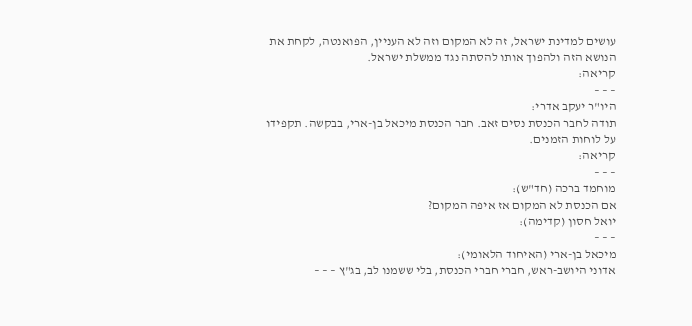עושים למדינת ישראל, זה לא המקום וזה לא העניין, הפואנטה, לקחת את הנושא הזה ולהפוך אותו להסתה נגד ממשלת ישראל.
קריאה:
– – –
היו"ר יעקב אדרי:
תודה לחבר הכנסת נסים זאב. חבר הכנסת מיכאל בן-ארי, בבקשה. תקפידו על לוחות הזמנים.
קריאה:
– – –
מוחמד ברכה (חד"ש):
אם הכנסת לא המקום אז איפה המקום?
יואל חסון (קדימה):
– – –
מיכאל בן-ארי (האיחוד הלאומי):
אדוני היושב-ראש, חברי חברי הכנסת, בלי ששמנו לב, בג"ץ – – –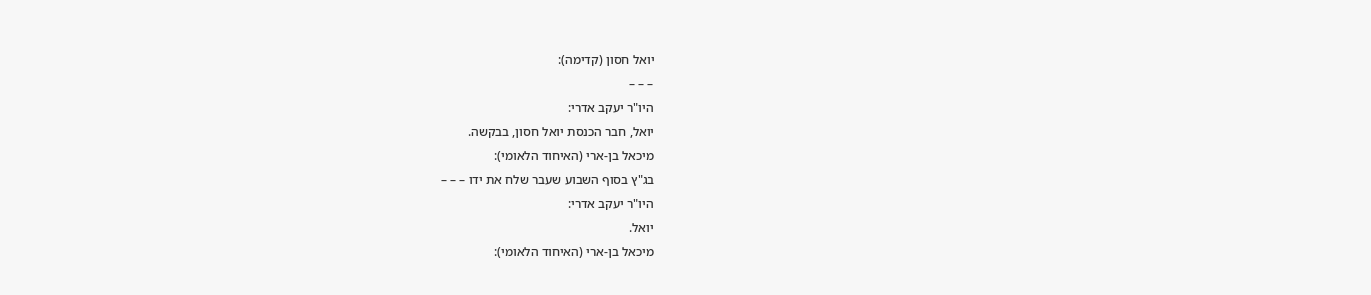יואל חסון (קדימה):
– – –
היו"ר יעקב אדרי:
יואל, חבר הכנסת יואל חסון, בבקשה.
מיכאל בן-ארי (האיחוד הלאומי):
בג"ץ בסוף השבוע שעבר שלח את ידו – – –
היו"ר יעקב אדרי:
יואל.
מיכאל בן-ארי (האיחוד הלאומי):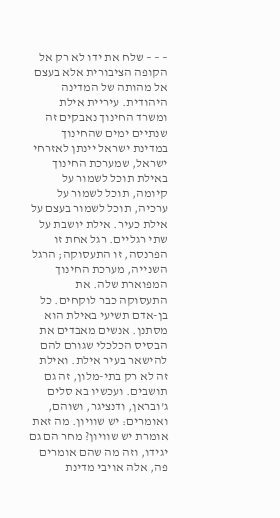– – – שלח את ידו לא רק אל הקופה הציבורית אלא בעצם אל מהותה של המדינה היהודית. עיריית אילת ומשרד החינוך נאבקים זה שנתיים ימים שהחינוך במדינת ישראל יינתן לאזרחי ישראל, שמערכת החינוך באילת תוכל לשמור על קיומה, תוכל לשמור על ערכיה, תוכל לשמור בעצם על אילת כעיר. אילת יושבת על שתי רגליים. רגל אחת זו הפרנסה, זו התעסוקה; הרגל השנייה, מערכת החינוך המפוארת שלה. את התעסוקה כבר לוקחים. כל בן-אדם תשיעי באילת הוא מסתנן. אנשים מאבדים את הבסיס הכלכלי שגורם להם להישאר בעיר אילת. ואילת זה לא רק בתי-מלון, זה גם תושבים. ועכשיו בא סלים ג'ובראן, ודנציגר, ושוהם, ואומרים: יש שוויון. מה זאת אומרת יש שוויון? מחר הם גם יגידו, וזה מה שהם אומרים פה, אלה אויבי מדינת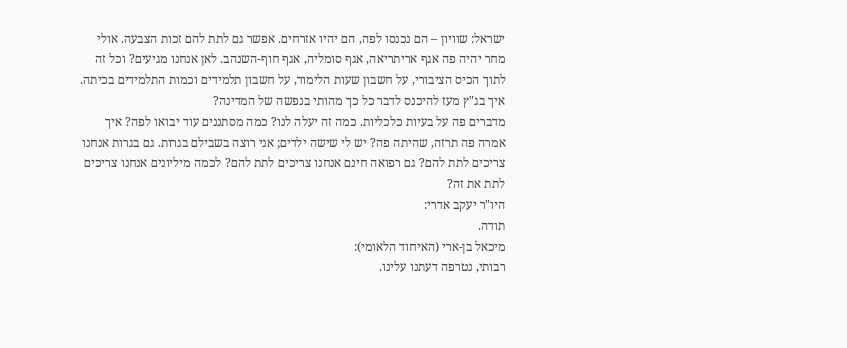ישראל: שוויון – הם נכנסו לפה, הם יהיו אזרחים. אפשר גם לתת להם זכות הצבעה. אולי מחר יהיה פה אגף אריתריאה, אגף סומליה, אגף חוף-השנהב. לאן אנחנו מגיעים? וכל זה לתוך הכיס הציבורי, על חשבון שעות הלימוד, על חשבון תלמידים וכמות התלמידים בכיתה. איך בג"ץ מעז להיכנס לדבר כל כך מהותי בנפשה של המדינה?
מדברים פה על בעיות כלכליות. כמה זה יעלה לנו? כמה מסתננים עוד יבואו לפה? איך אמרה פה תרזה, שהיתה פה? יש לי שישה ילדים; אני רוצה בשבילם בגרות. גם בגרות אנחנו צריכים לתת להם? גם רפואה חינם אנחנו צריכים לתת להם? לכמה מיליונים אנחנו צריכים לתת את זה?
היו"ר יעקב אדרי:
תודה.
מיכאל בן-ארי (האיחוד הלאומי):
רבותי, נטרפה דעתנו עלינו.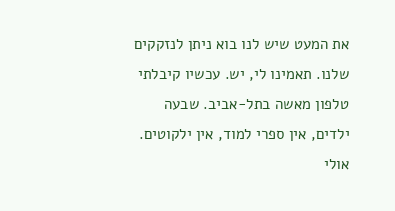את המעט שיש לנו בוא ניתן לנזקקים שלנו. תאמינו לי, יש. עכשיו קיבלתי טלפון מאשה בתל-אביב. שבעה ילדים, אין ספרי למוד, אין ילקוטים. אולי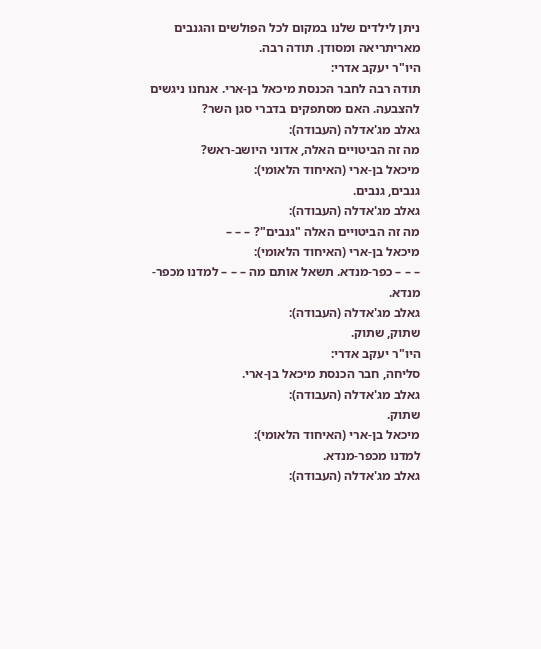ניתן לילדים שלנו במקום לכל הפולשים והגנבים מאריתריאה ומסודן. תודה רבה.
היו"ר יעקב אדרי:
תודה רבה לחבר הכנסת מיכאל בן-ארי. אנחנו ניגשים להצבעה. האם מסתפקים בדברי סגן השר?
גאלב מג'אדלה (העבודה):
מה זה הביטויים האלה, אדוני היושב-ראש?
מיכאל בן-ארי (האיחוד הלאומי):
גנבים, גנבים.
גאלב מג'אדלה (העבודה):
מה זה הביטויים האלה "גנבים"? – – –
מיכאל בן-ארי (האיחוד הלאומי):
– – – כפר-מנדא. תשאל אותם מה – – – למדנו מכפר-מנדא.
גאלב מג'אדלה (העבודה):
שתוק, שתוק.
היו"ר יעקב אדרי:
סליחה, חבר הכנסת מיכאל בן-ארי.
גאלב מג'אדלה (העבודה):
שתוק.
מיכאל בן-ארי (האיחוד הלאומי):
למדנו מכפר-מנדא.
גאלב מג'אדלה (העבודה):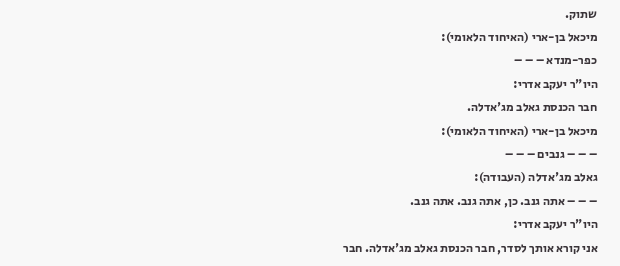שתוק.
מיכאל בן-ארי (האיחוד הלאומי):
כפר-מנדא – – –
היו"ר יעקב אדרי:
חבר הכנסת גאלב מג'אדלה.
מיכאל בן-ארי (האיחוד הלאומי):
– – – גנבים – – –
גאלב מג'אדלה (העבודה):
– – – אתה גנב. כן, אתה גנב. אתה גנב.
היו"ר יעקב אדרי:
אני קורא אותך לסדר, חבר הכנסת גאלב מג'אדלה. חבר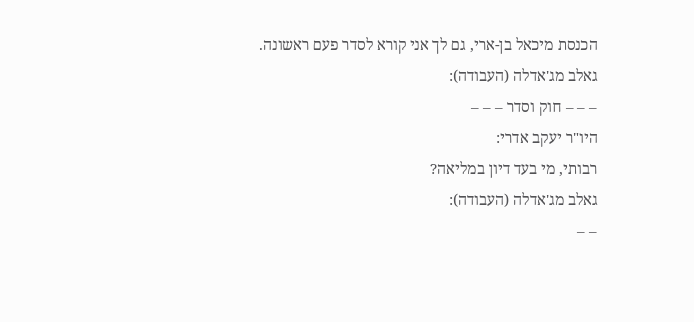הכנסת מיכאל בן-ארי, גם לך אני קורא לסדר פעם ראשונה.
גאלב מג'אדלה (העבודה):
– – – חוק וסדר – – –
היו"ר יעקב אדרי:
רבותי, מי בעד דיון במליאה?
גאלב מג'אדלה (העבודה):
– –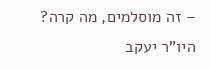– זה מוסלמים, מה קרה?
היו"ר יעקב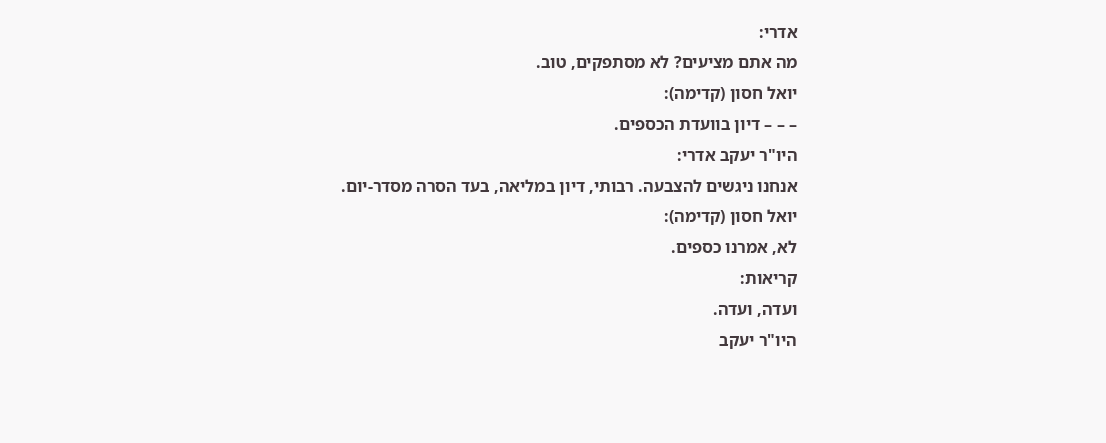אדרי:
מה אתם מציעים? לא מסתפקים, טוב.
יואל חסון (קדימה):
– – – דיון בוועדת הכספים.
היו"ר יעקב אדרי:
אנחנו ניגשים להצבעה. רבותי, דיון במליאה, בעד הסרה מסדר-יום.
יואל חסון (קדימה):
לא, אמרנו כספים.
קריאות:
ועדה, ועדה.
היו"ר יעקב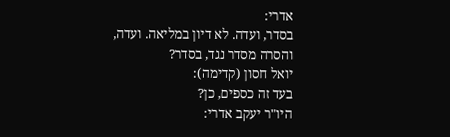אדרי:
בסדר, ועדה. לא דיון במליאה. ועדה, והסרה מסדר נגד, בסדר?
יואל חסון (קדימה):
בעד זה כספים, כן?
היו"ר יעקב אדרי: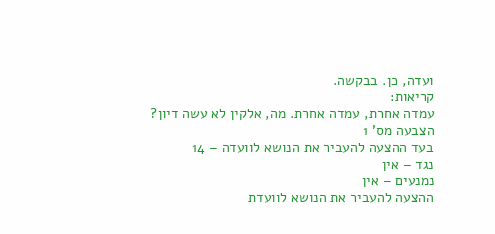ועדה, כן. בבקשה.
קריאות:
עמדה אחרת, עמדה אחרת. מה, אלקין לא עשה דיון?
הצבעה מס' 1
בעד ההצעה להעביר את הנושא לוועדה – 14
נגד – אין
נמנעים – אין
ההצעה להעביר את הנושא לוועדת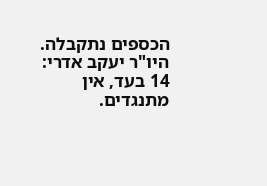הכספים נתקבלה.
היו"ר יעקב אדרי:
14 בעד, אין מתנגדים.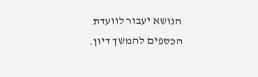הנושא יעבור לוועדת הכספים להמשך דיון.